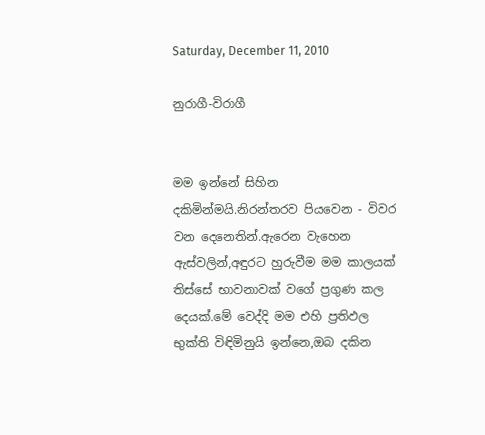Saturday, December 11, 2010

නුරාගී-විරාගී


මම ඉන්නේ සිහින දකිමින්මයි.නිරන්තරව පියවෙන - විවර වන දෙනෙතින්.ඇරෙන වැහෙන ඇස්වලින්,අඳුරට හුරුවීම මම කාලයක් තිස්සේ භාවනාවක් වගේ ප්‍රගුණ කල දෙයක්.මේ වෙද්දි මම එහි ප්‍රතිඵල භුක්ති විඳිමිනුයි ඉන්නෙ,ඔබ දකින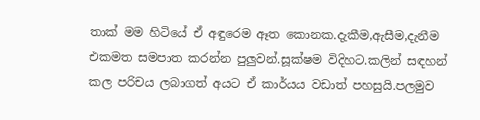තාක් මම හිටියේ ඒ අඳුරෙම ඈත කොනක.දැකීම,ඇසීම,දැනීම එකමත සමපාත කරන්න පුලුවන්.සූක්ෂම විදිහට.කලින් සඳහන් කල පරිචය ලබාගත් අයට ඒ කාර්යය වඩාත් පහසුයි.පලමුව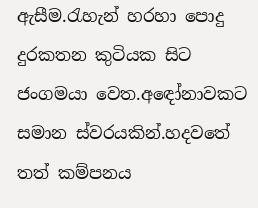ඇසීම.රැහැන් හරහා පොදු දුරකතන කුටියක සිට ජංගමයා වෙත.අඳෝනාවකට සමාන ස්වරයකින්.හදවතේ තත් කම්පනය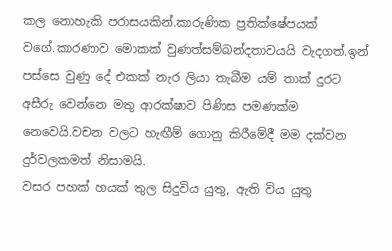කල නොහැකි පරාසයකින්.කාරුණික ප්‍රතික්ෂේපයක් වගේ.කාරණාව මොකක් වුණත්සම්බන්දතාවයයි වැදගත්.ඉන් පස්සෙ වුණු දේ එකක් නැර ලියා තැබීම යම් තාක් දුරට අසීරු වෙන්නෙ මතු ආරක්ෂාව පිණිස පමණක්ම නෙවෙයි.වචන වලට හැඟීම් ගොනු කිරීමේදී මම දක්වන දුර්වලකමත් නිසාමයි.
වසර පහක් හයක් තුල සිදුවිය යුතු, ඇති විය යුතු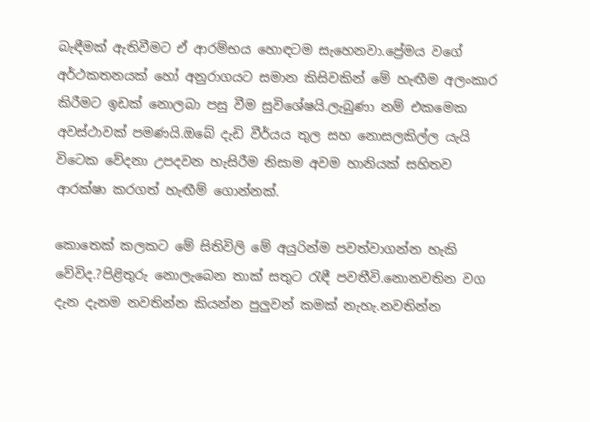බැඳීමක් ඇතිවීමට ඒ ආරම්භය හොඳටම සැහෙනවා.ප්‍රේමය වගේ අර්ථකතනයක් හෝ අනුරාගයට සමාන කිසිවකින් මේ හැඟීම අලංකාර කිරීමට ඉඩක් නොලබා පසු වීම සුවිශේෂයි.ලැබුණා නම් එකමෙක අවස්ථාවක් පමණයි.ඔබේ දැඩි වීර්යය තුල සහ නොසලකිල්ල යැයි විටෙක වේදනා උපදවන හැසිරීම නිසාම අවම හානියක් සහිතව ආරක්ෂා කරගත් හැඟීම් ගොන්නක්.

කොතෙක් කලකට මේ සිතිවිලි මේ අයුරින්ම පවත්වාගන්න හැකි වේවිද.?පිළිතුරු නොලැබෙන තාක් සතුට රැඳී පවතීවි.නොනවතින වග දැන දැනම නවතින්න කියන්න පුලුවන් කමක් නැහැ.නවතින්න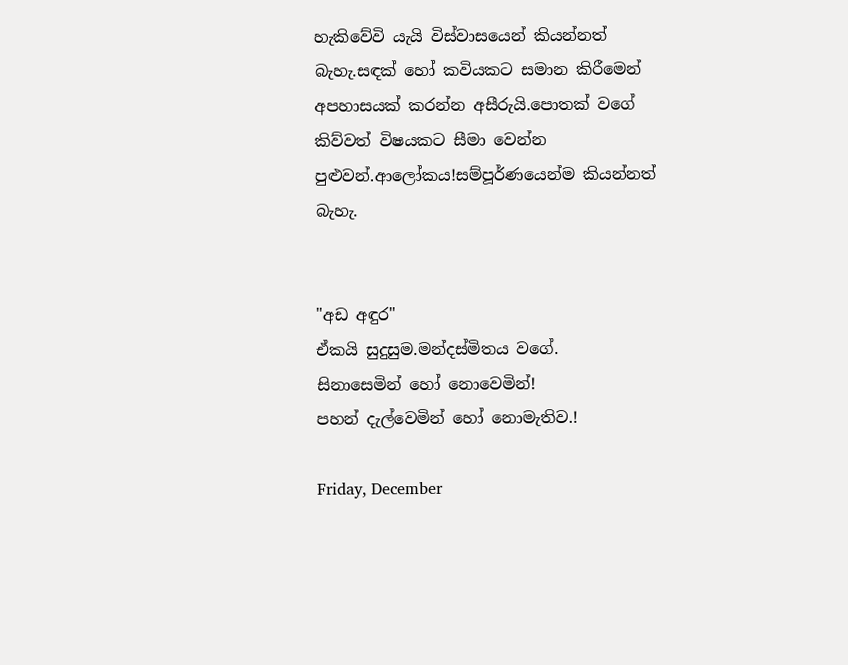හැකිවේවි යැයි විස්වාසයෙන් කියන්නත් බැහැ.සඳක් හෝ කවියකට සමාන කිරීමෙන් අපහාසයක් කරන්න අසීරුයි.පොතක් වගේ කිව්වත් විෂයකට සීමා වෙන්න පුළුවන්.ආලෝකය!සම්පූර්ණයෙන්ම කියන්නත් බැහැ.


"අඩ අඳුර"
ඒකයි සුදුසුම.මන්දස්මිතය වගේ.
සිනාසෙමින් හෝ නොවෙමින්!
පහන් දැල්වෙමින් හෝ නොමැතිව.!

Friday, December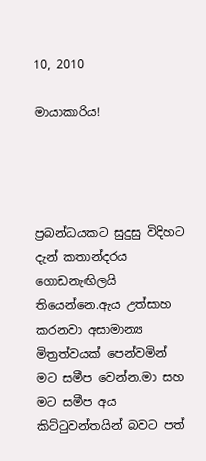10, 2010

මායාකාරිය!




ප්‍රබන්ධයකට සුදුසු විදිහට දැන් කතාන්දරය ගොඩනැඟිලයි තියෙන්නෙ.ඇය උත්සාහ කරනවා අසාමාන්‍ය මිත්‍රත්වයක් පෙන්වමින් මට සමීප වෙන්න.මා සහ මට සමීප අය කිට්ටුවන්තයින් බවට පත්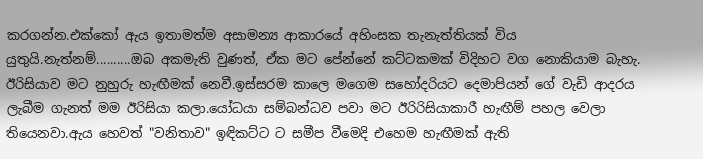කරගන්න.එක්කෝ ඇය ඉතාමත්ම අසාමන්‍ය ආකාරයේ අහිංසක තැනැත්තියක් විය යුතුයි.නැත්නම්..........ඔබ අකමැති වුණත්, ඒක මට පේන්නේ කට්ටකමක් විදිහට වග නොකියාම බැහැ.
ඊරිසියාව මට නුහුරු හැඟීමක් නෙවී.ඉස්සරම කාලෙ මගෙම සහෝදරියට දෙමාපියන් ගේ වැඩි ආදරය ලැබීම ගැනත් මම ඊරිසියා කලා.යෝධයා සම්බන්ධව පවා මට ඊරිරිසියාකාරී හැඟීම් පහල වෙලා තියෙනවා.ඇය හෙවත් "වනිතාව" ඉඳිකට්ට ට සමීප වීමෙදි එහෙම හැඟීමක් ඇති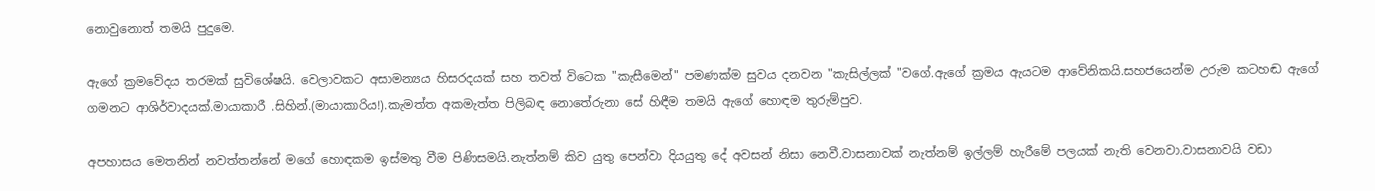නොවුනොත් තමයි පුදුමෙ.

ඇගේ ක්‍රමවේදය තරමක් සුවිශේෂයි. වෙලාවකට අසාමන්‍යය හිසරදයක් සහ තවත් විටෙක "කැසීමෙන්" පමණක්ම සුවය දනවන "කැසිල්ලක් "වගේ.ඇගේ ක්‍රමය ඇයටම ආවේනිකයි.සහජයෙන්ම උරුම කටහඬ ඇගේ ගමනට ආශිර්වාදයක්.මායාකාරී .සිහින්.(මායාකාරිය!).කැමත්ත අකමැත්ත පිලිබඳ නොතේරුනා සේ හිඳීම තමයි ඇගේ හොඳම තුරුම්පුව.

අපහාසය මෙතනින් නවත්තන්නේ මගේ හොඳකම ඉස්මතු වීම පිණිසමයි.නැත්නම් කිව යුතු පෙන්වා දියයුතු දේ අවසන් නිසා නෙවී.වාසනාවක් නැත්නම් ඉල්ලම් හැරීමේ පලයක් නැති වෙනවා.වාසනාවයි වඩා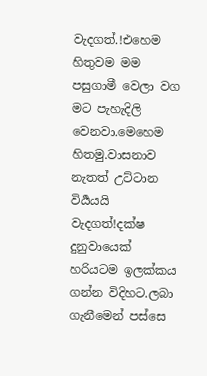වැදගත්.!එහෙම හිතුවම මම පසුගාමී වෙලා වග මට පැහැදිලි වෙනවා.මෙහෙම හිතමු.වාසනාව නැතත් උට්ටාන විර්‍යයයි වැදගත්!දක්ෂ දුනුවායෙක් හරියටම ඉලක්කය ගන්න විදිහට.ලබා ගැනීමෙන් පස්සෙ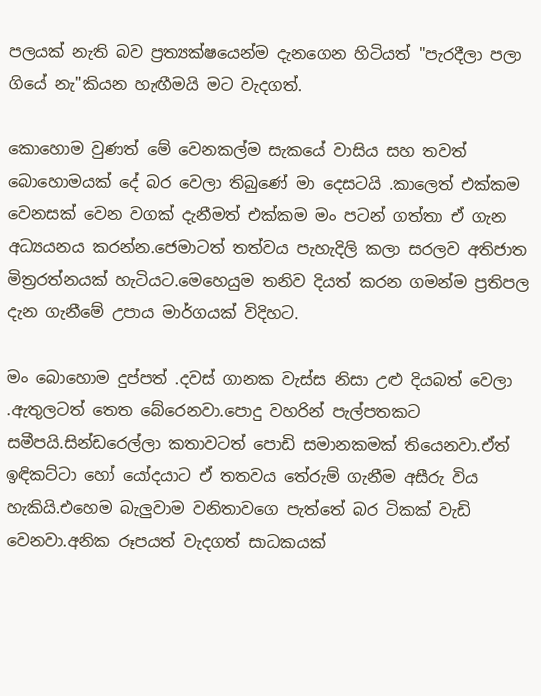පලයක් නැති බව ප්‍රත්‍යක්ෂයෙන්ම දැනගෙන හිටියත් "පැරදීලා පලා ගියේ නැ"කියන හැඟීමයි මට වැදගත්.

කොහොම වුණත් මේ වෙනකල්ම සැකයේ වාසිය සහ තවත් බොහොමයක් දේ බර වෙලා තිබුණේ මා දෙසටයි .කාලෙත් එක්කම වෙනසක් වෙන වගක් දැනීමත් එක්කම මං පටන් ගත්තා ඒ ගැන අධ්‍යයනය කරන්න.ජෙමාටත් තත්වය පැහැදිලි කලා සරලව අතිජාත මිත්‍රරත්නයක් හැටියට.මෙහෙයුම තනිව දියත් කරන ගමන්ම ප්‍රතිපල දැන ගැනීමේ උපාය මාර්ගයක් විදිහට.

මං බොහොම දුප්පත් .දවස් ගානක වැස්ස නිසා උළු දියබත් වෙලා .ඇතුලටත් තෙත බේරෙනවා.පොදු වහරින් පැල්පතකට සමීපයි.සින්ඩරෙල්ලා කතාවටත් පොඩි සමානකමක් තියෙනවා.ඒත් ඉඳිකට්ටා හෝ යෝදයාට ඒ තතවය තේරුම් ගැනීම අසීරු විය හැකියි.එහෙම බැලුවාම වනිතාවගෙ පැත්තේ බර ටිකක් වැඩි වෙනවා.අනික රූපයත් වැදගත් සාධකයක්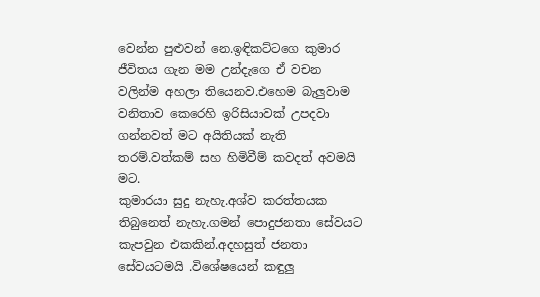වෙන්න පුළුවන් නෙ.ඉඳිකට්ටගෙ කුමාර ජීවිතය ගැන මම උන්දැගෙ ඒ වචන වලින්ම අහලා තියෙනව.එහෙම බැලුවාම වනිතාව කෙරෙහි ඉරිසියාවක් උපදවා ගන්නවත් මට අයිතියක් නැති තරම්.වත්කම් සහ හිමිවීම් කවදත් අවමයි මට.
කුමාරයා සුදු නැහැ.අශ්ව කරත්තයක තිබුනෙත් නැහැ.ගමන් පොදුජනතා සේවයට කැපවුන එකකින්.අදහසුත් ජනතා සේවයටමයි .විශේෂයෙන් කඳුලු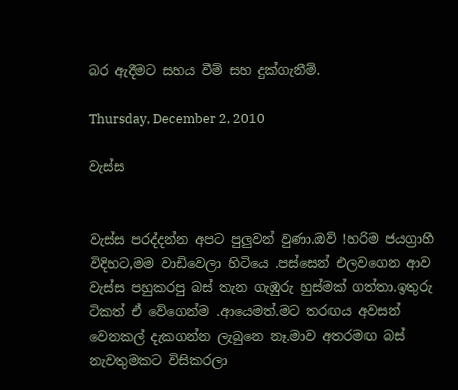බර ඇදීමට සහය වීම් සහ දුක්ගැනීම්.

Thursday, December 2, 2010

වැස්ස


වැස්ස පරද්දන්න අපට පුලුවන් වුණා.ඔව් !හරිම ජයග්‍රාහී විදිහට,මම වාඩිවෙලා හිටියෙ .පස්සෙන් එලවගෙන ආව වැස්ස පහුකරපු බස් තැන ගැඹුරු හුස්මක් ගත්තා.ඉතුරු ටිකත් ඒ වේගෙන්ම .ආයෙමත්.මට තරඟය අවසන් වෙනකල් දැකගන්න ලැබුනෙ නෑ.මාව අතරමඟ බස් නැවතුමකට විසිකරලා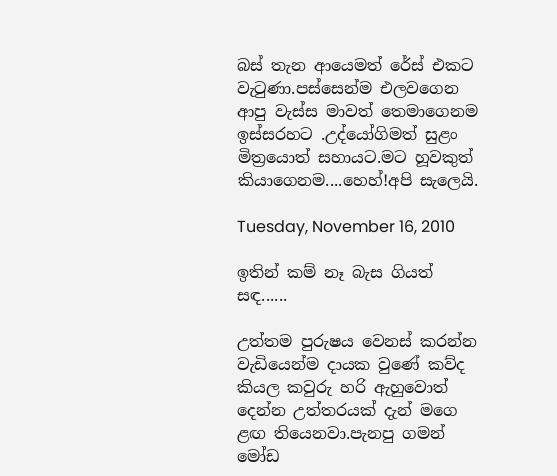බස් තැන ආයෙමත් රේස් එකට වැටුණා.පස්සෙන්ම එලවගෙන ආපු වැස්ස මාවත් තෙමාගෙනම ඉස්සරහට .උද්යෝගිමත් සුළං මිත්‍රයොත් සහායට.මට හූවකුත් කියාගෙනම....හෙහ්!අපි සැලෙයි.

Tuesday, November 16, 2010

ඉතින් කම් නෑ බැස ගියත් සඳ......

උත්තම පුරුෂය වෙනස් කරන්න වැඩියෙන්ම දායක වුණේ කව්ද කියල කවුරු හරි ඇහුවොත් දෙන්න උත්තරයක් දැන් මගෙ ළඟ තියෙනවා.පැනපු ගමන් මෝඩ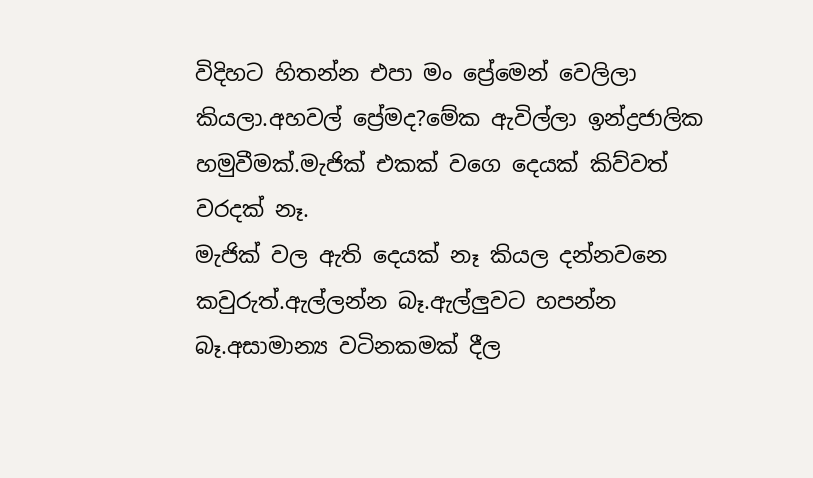විදිහට හිතන්න එපා මං ප්‍රේමෙන් වෙලිලා කියලා.අහවල් ප්‍රේමද?මේක ඇවිල්ලා ඉන්ද්‍රජාලික හමුවීමක්.මැජික් එකක් වගෙ දෙයක් කිව්වත් වරදක් නෑ.
මැජික් වල ඇති දෙයක් නෑ කියල දන්නවනෙ කවුරුත්.ඇල්ලන්න බෑ.ඇල්ලුවට හපන්න බෑ.අසාමාන්‍ය වටිනකමක් දීල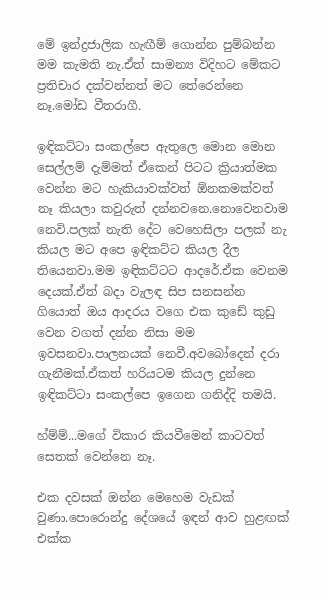මේ ඉන්ද්‍රජාලික හැඟීම් ගොන්න පුම්බන්න මම කැමති නැ.ඒත් සාමන්‍ය විදිහට මේකට ප්‍රතිචාර දක්වන්නත් මට තේරෙන්නෙ නෑ.මෝඩ වීතරාගී.

ඉඳිකට්ටා සංකල්පෙ ඇතුලෙ මොන මොන සෙල්ලම් දැම්මත් ඒකෙන් පිටට ක්‍රියාත්මක වෙන්න මට හැකියාවක්වත් ඕනකමක්වත් නෑ කියලා කවුරුත් දන්නවනෙ.නොවෙනවාම නෙවි.පලක් නැති දේට වෙහෙසිලා පලක් නැ කියල මට අපෙ ඉඳිකට්ට කියල දීල තියෙනවා.මම ඉඳිකට්ටට ආදරේ.ඒක වෙනම දෙයක්.ඒත් බදා වැලඳ සිප සනසන්න ගියොත් ඔය ආදරය වගෙ එක කුඩේ කුඩු වෙන වගත් දන්න නිසා මම ඉවසනවා.පාලනයක් නෙවී.අවබෝදෙන් දරා ගැනීමක්.ඒකත් හරියටම කියල දුන්නෙ ඉඳිකට්ටා සංකල්පෙ ඉගෙන ගනිද්දි තමයි.

හ්ම්ම්...මගේ විකාර කියවීමෙන් කාටවත් සෙතක් වෙන්නෙ නෑ.

එක දවසක් ඔන්න මෙහෙම වැඩක් වුණා.පොරොන්දු දේශයේ ඉඳන් ආව හුළඟක් එක්ක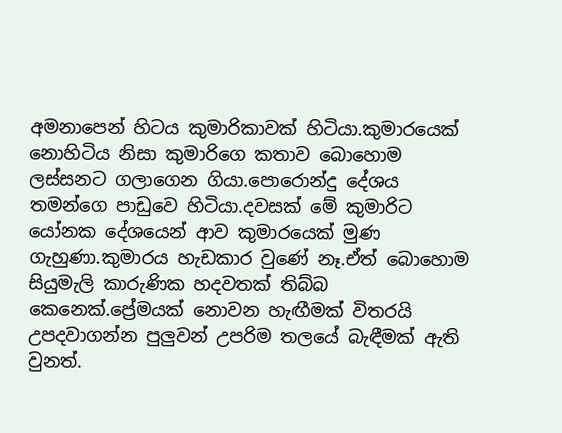අමනාපෙන් හිටය කුමාරිකාවක් හිටියා.කුමාරයෙක් නොහිටිය නිසා කුමාරිගෙ කතාව බොහොම ලස්සනට ගලාගෙන ගියා.පොරොන්දු දේශය තමන්ගෙ පාඩුවෙ හිටියා.දවසක් මේ කුමාරිට යෝනක දේශයෙන් ආව කුමාරයෙක් මුණ ගැහුණා.කුමාරය හැඩකාර වුණේ නෑ.ඒත් බොහොම සියුමැලි කාරුණික හදවතක් තිබ්බ කෙනෙක්.ප්‍රේමයක් නොවන හැඟීමක් විතරයි උපදවාගන්න පුලුවන් උපරිම තලයේ බැඳීමක් ඇති වුනත්.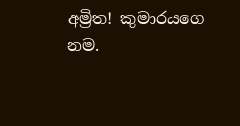අම්‍රිත! කුමාරයගෙ නම.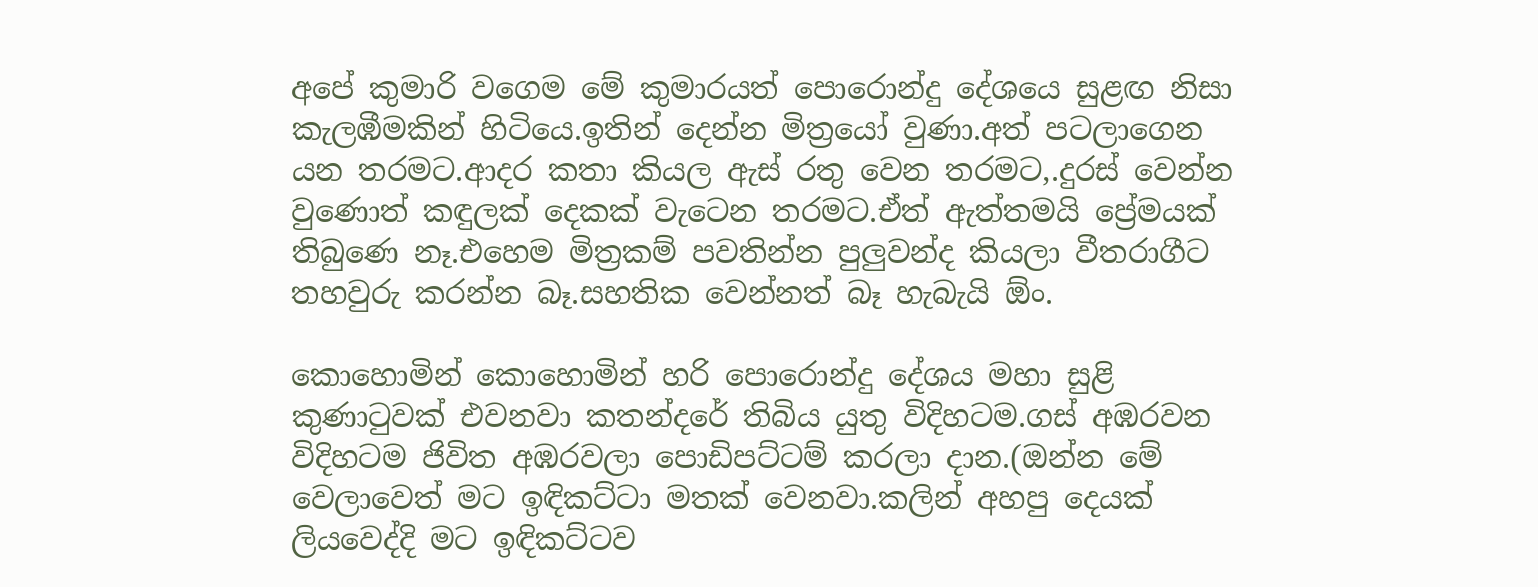අපේ කුමාරි වගෙම මේ කුමාරයත් පොරොන්දු දේශයෙ සුළඟ නිසා කැලඹීමකින් හිටියෙ.ඉතින් දෙන්න මිත්‍රයෝ වුණා.අත් පටලාගෙන යන තරමට.ආදර කතා කියල ඇස් රතු වෙන තරමට,.දුරස් වෙන්න වුණොත් කඳුලක් දෙකක් වැටෙන තරමට.ඒත් ඇත්තමයි ප්‍රේමයක් තිබුණෙ නෑ.එහෙම මිත්‍රකම් පවතින්න පුලුවන්ද කියලා වීතරාගීට තහවුරු කරන්න බෑ.සහතික වෙන්නත් බෑ හැබැයි ඕං.

කොහොමින් කොහොමින් හරි පොරොන්දු දේශය මහා සුළි කුණාටුවක් එවනවා කතන්දරේ තිබිය යුතු විදිහටම.ගස් අඹරවන විදිහටම ජිවිත අඹරවලා පොඩිපට්ටම් කරලා දාන.(ඔන්න මේ වෙලාවෙත් මට ඉඳිකට්ටා මතක් වෙනවා.කලින් අහපු දෙයක් ලියවෙද්දි මට ඉඳිකට්ටව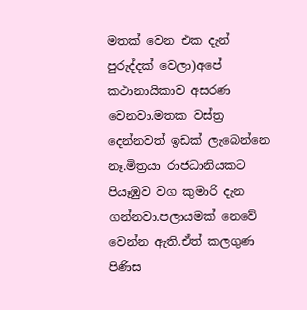මතක් වෙන එක දැන් පුරුද්දක් වෙලා)අපේ කථානායිකාව අසරණ වෙනවා.මතක වස්ත්‍ර දෙන්නවත් ඉඩක් ලැබෙන්නෙ නෑ.මිත්‍රයා රාජධානියකට පියෑඹුව වග කුමාරි දැන ගන්නවා.පලායමක් නෙවේ වෙන්න ඇති.ඒත් කලගුණ පිණිස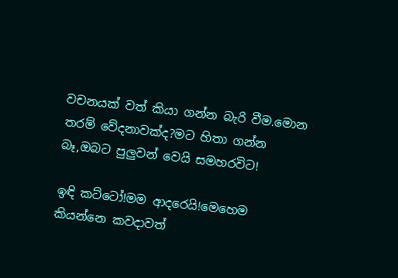වචනයක් වත් කියා ගන්න බැරි වීම.මොන තරම් වේදනාවක්ද?මට හිතා ගන්න බෑ,ඔබට පුලුවන් වෙයි සමහරවිට!

ඉඳි කට්ටෝ!මම ආදරෙයි!මෙහෙම කියන්නෙ කවදාවත්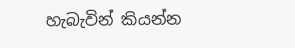හැබැවින් කියන්න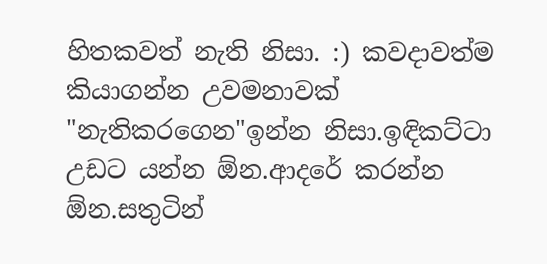හිතකවත් නැති නිසා. :) කවදාවත්ම කියාගන්න උවමනාවක් "නැතිකරගෙන"ඉන්න නිසා.ඉඳිකට්ටා උඩට යන්න ඕන.ආදරේ කරන්න ඕන.සතුටින්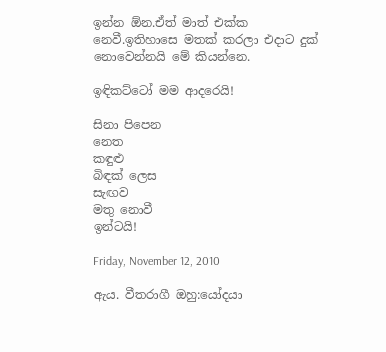ඉන්න ඕන.ඒත් මාත් එක්ක නෙවී.ඉතිහාසෙ මතක් කරලා එදාට දුක් නොවෙන්නයි මේ කියන්නෙ.

ඉඳිකට්ටෝ මම ආදරෙයි!

සිනා පිපෙන
නෙත
කඳුළු
බිඳක් ලෙස
සැඟව
මතු නොවී
ඉන්ටයි!

Friday, November 12, 2010

ඇය. වීතරාගී ඔහු:යෝදයා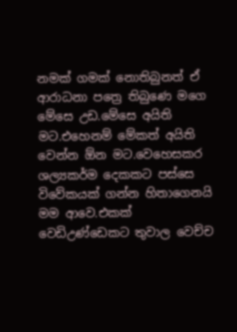නමක් ගමක් නොතිබුනත් ඒ ආරාධනා පත්‍රෙ තිබුණෙ මගෙ මේසෙ උඩ.මේසෙ අයිති මට.එහෙනම් මේකත් අයිති වෙන්න ඕන මට.වෙහෙසකර ශල්‍යකර්ම දෙකකට පස්සෙ විවේකයක් ගන්න හිතාගෙනයි මම ආවෙ.එකක් වෙඩිඋණ්ඩෙකට තුවාල වෙච්ච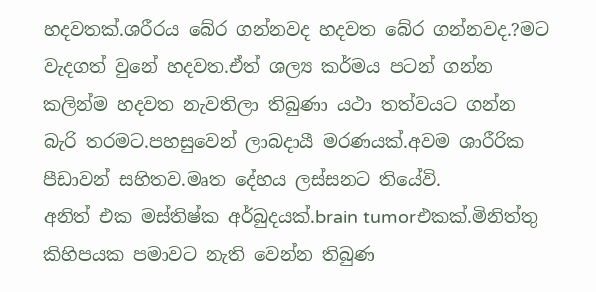හදවතක්.ශරීරය බේර ගන්නවද හදවත බේර ගන්නවද.?මට වැදගත් වුනේ හදවත.ඒත් ශල්‍ය කර්මය පටන් ගන්න කලින්ම හදවත නැවතිලා තිබුණා යථා තත්වයට ගන්න බැරි තරමට.පහසුවෙන් ලාබදායී මරණයක්.අවම ශාරීරික පීඩාවන් සහිතව.මෘත දේහය ලස්සනට තියේවි.
අනිත් එක මස්තිෂ්ක අර්බුදයක්.brain tumorඑකක්.මිනිත්තු කිහිපයක පමාවට නැති වෙන්න තිබුණ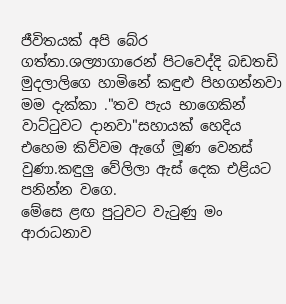ජීවිතයක් අපි බේර ගත්තා.ශල්‍යාගාරෙන් පිටවෙද්දි බඩතඩි මුදලාලිගෙ හාමිනේ කඳුළු පිහගන්නවා මම දැක්කා ."තව පැය භාගෙකින් වාට්ටුවට දානවා"සහායක් හෙදිය එහෙම කිව්වම ඇගේ මූණ වෙනස් වුණා.කඳුලු වේලිලා ඇස් දෙක එළියට පනින්න වගෙ.
මේසෙ ළඟ පුටුවට වැටුණු මං ආරාධනාව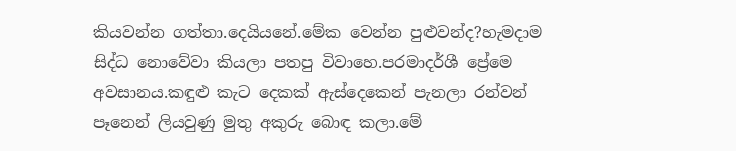කියවන්න ගත්තා.දෙයියනේ.මේක වෙන්න පුළුවන්ද?හැමදාම සිද්ධ නොවේවා කියලා පතපු විවාහෙ.පරමාදර්ශී ප්‍රේමෙ අවසානය.කඳුළු කැට දෙකක් ඇස්දෙකෙන් පැනලා රන්වන් පෑනෙන් ලියවුණු මුතු අකුරු බොඳ කලා.මේ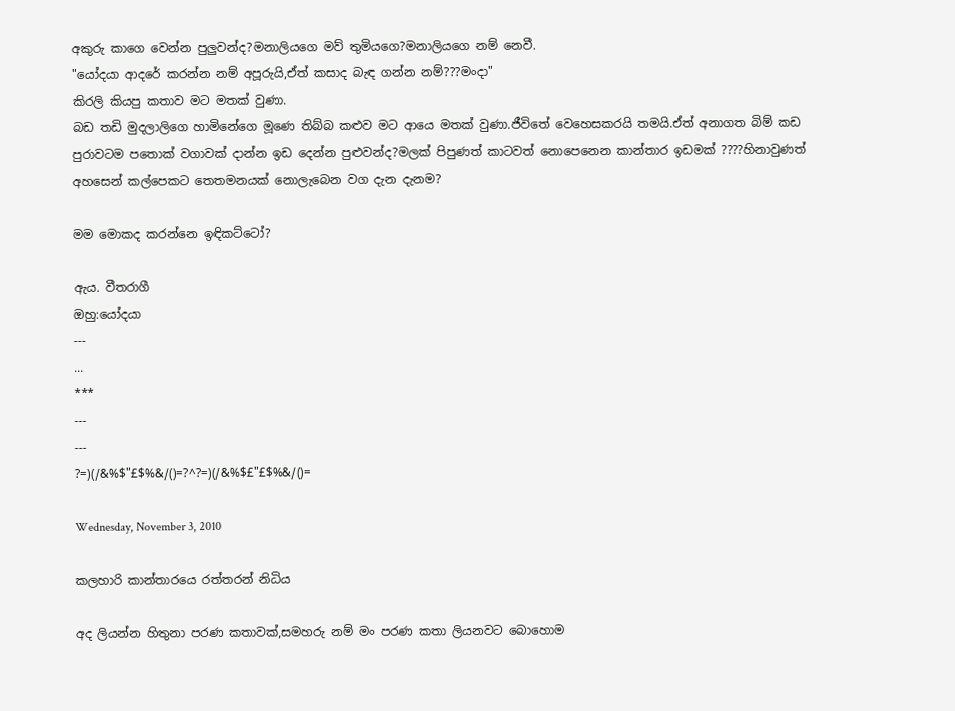අකුරු කාගෙ වෙන්න පුලුවන්ද?මනාලියගෙ මව් තුමියගෙ?මනාලියගෙ නම් නෙවී.
"යෝදයා ආදරේ කරන්න නම් අපූරුයි,ඒත් කසාද බැඳ ගන්න නම්???මංදා"
කිරලි කියපු කතාව මට මතක් වුණා.
බඩ තඩි මුදලාලිගෙ හාමිනේගෙ මූණෙ තිබ්බ කළුව මට ආයෙ මතක් වුණා.ජීවිතේ වෙහෙසකරයි තමයි.ඒත් අනාගත බිම් කඩ පුරාවටම පතොක් වගාවක් දාන්න ඉඩ දෙන්න පුළුවන්ද?මලක් පිපුණත් කාටවත් නොපෙනෙන කාන්තාර ඉඩමක් ????හිනාවුණත් අහසෙන් කල්පෙකට තෙතමනයක් නොලැබෙන වග දැන දැනම?

මම මොකද කරන්නෙ ඉඳිකට්ටෝ?

ඇය. වීතරාගී
ඔහු:යෝදයා
---
...
***
---
---
?=)(/&%$"£$%&/()=?^?=)(/&%$£"£$%&/()=

Wednesday, November 3, 2010

කලහාරි කාන්තාරයෙ රත්තරන් නිධිය

අද ලියන්න හිතුනා පරණ කතාවක්,සමහරු නම් මං පරණ කතා ලියනවට බොහොම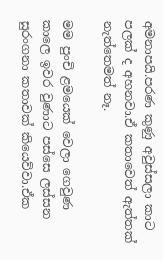අමනාපයි.පරණ කුණු අවුස්සලා කාට පලක් ද අහනවා.ඒ කතාවෙත් ඇත්තක් නැත්තෙමත් නෑ.

මම පුංචි ළමයෙක් වෙලා ගෙවුණ කාලෙ ඉවර වුණාට පස්සෙ ලස්සන සුරංගනා කතාවක් කියෙව්වා.ඒක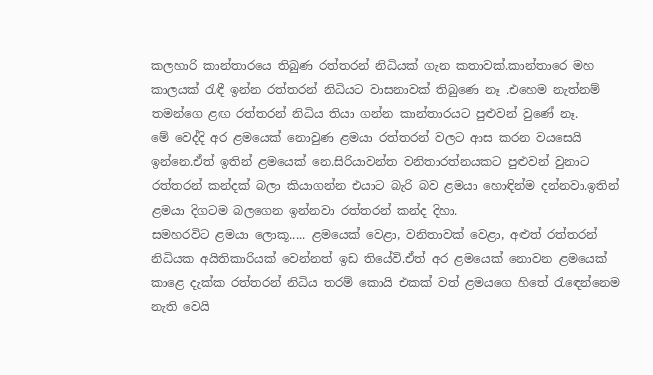කලහාරි කාන්තාරයෙ තිබුණ රත්තරන් නිධියක් ගැන කතාවක්.කාන්තාරෙ මහ කාලයක් රැඳී ඉන්න රත්තරන් නිධියට වාසනාවක් තිබුණෙ නෑ .එහෙම නැත්නම් තමන්ගෙ ළඟ රත්තරන් නිධිය තියා ගන්න කාන්තාරයට පුළුවන් වුණේ නෑ.
මේ වෙද්දි අර ළමයෙක් නොවුණ ළමයා රත්තරන් වලට ආස කරන වයසෙයි ඉන්නෙ.ඒත් ඉතින් ළමයෙක් නෙ.සිරියාවන්ත වනිතාරත්නයකට පුළුවන් වුනාට රත්තරන් කන්දක් බලා කියාගන්න එයාට බැරි බව ළමයා හොඳින්ම දන්නවා.ඉතින් ළමයා දිගටම බලගෙන ඉන්නවා රත්තරන් කන්ද දිහා.
සමහරවිට ළමයා ලොකූ..... ළමයෙක් වෙළා, වනිතාවක් වෙළා, අළුත් රත්තරන් නිධියක අයිතිකාරියක් වෙන්නත් ඉඩ තියේවි.ඒත් අර ළමයෙක් නොවන ළමයෙක් කාළෙ දැක්ක රත්තරන් නිධිය තරම් කොයි එකක් වත් ළමයගෙ හිතේ රැඳෙන්නෙම නැති වෙයි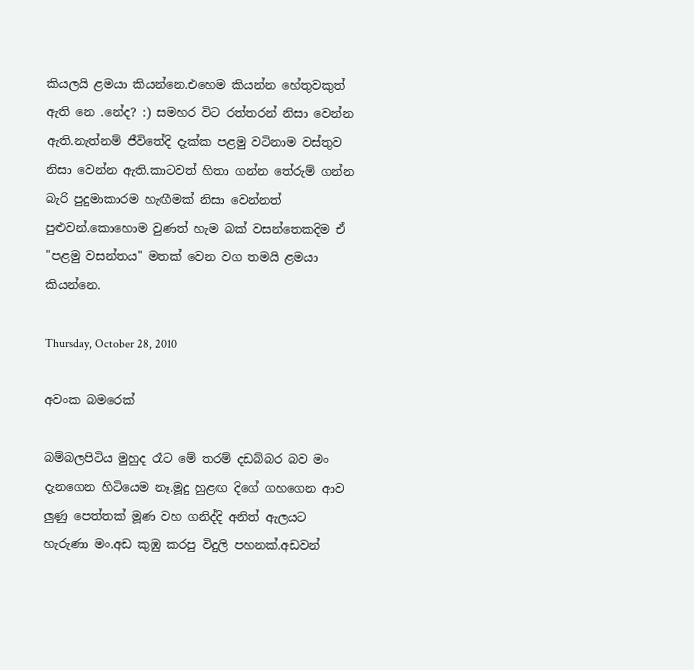කියලයි ළමයා කියන්නෙ.එහෙම කියන්න හේතුවකුත් ඇති නෙ .නේද? :) සමහර විට රත්තරන් නිසා වෙන්න ඇති.නැත්නම් ජීවිතේදි දැක්ක පළමු වටිනාම වස්තුව නිසා වෙන්න ඇති.කාටවත් හිතා ගන්න තේරුම් ගන්න බැරි පුදුමාකාරම හැඟීමක් නිසා වෙන්නත් පුළුවන්.කොහොම වුණත් හැම බක් වසන්තෙකදිම ඒ "පළමු වසන්තය" මතක් වෙන වග තමයි ළමයා කියන්නෙ.

Thursday, October 28, 2010

අවංක බමරෙක්

බම්බලපිටිය මුහුද රෑට මේ තරම් දඩබ්බර බව මං දැනගෙන හිටියෙම නෑ.මූදු හුළඟ දිගේ ගහගෙන ආව ලුණු පෙත්තක් මූණ වහ ගනිද්දි අනිත් ඇලයට හැරුණා මං.අඩ කුඹු කරපු විදුලි පහනක්.අඩවන්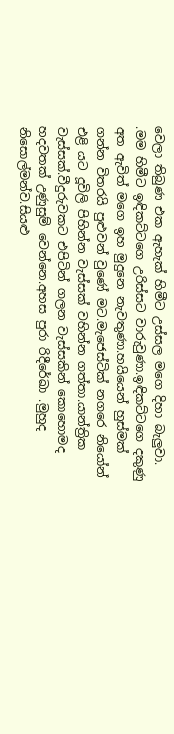වෙලා තිබුණ එක ඇහැක් හිමීට උස්සල මගෙ දිහා බැලුවා. .මම හිමීට ඉඳිකට්ටගෙ උරිස්සට වාරුවුණා.ඉඳිකට්ටගෙ දකුණු අත ඇවිත් මගෙ ඉහ මුදුනෙ නැවතුණා.හයියෙන් හුස්මක් ගන්න විතරයි පුළුවන් වුණේ මට.මැජෙස්ටික් නගරෙ නියෝන් එළි යට දූවිලි පිහින්න වැස්සක් වහින්න ගත්තා.යාන්ත්‍රික වැස්සක්.වීදුරුවකට එපිටින් ගලන වැස්සකින් කොහොමද හදවතක් උණුසුම් වෙන්නෙ.අහස පුරා රිදීරේඛා .මුහුද නිසොල්මන්ව.සියළු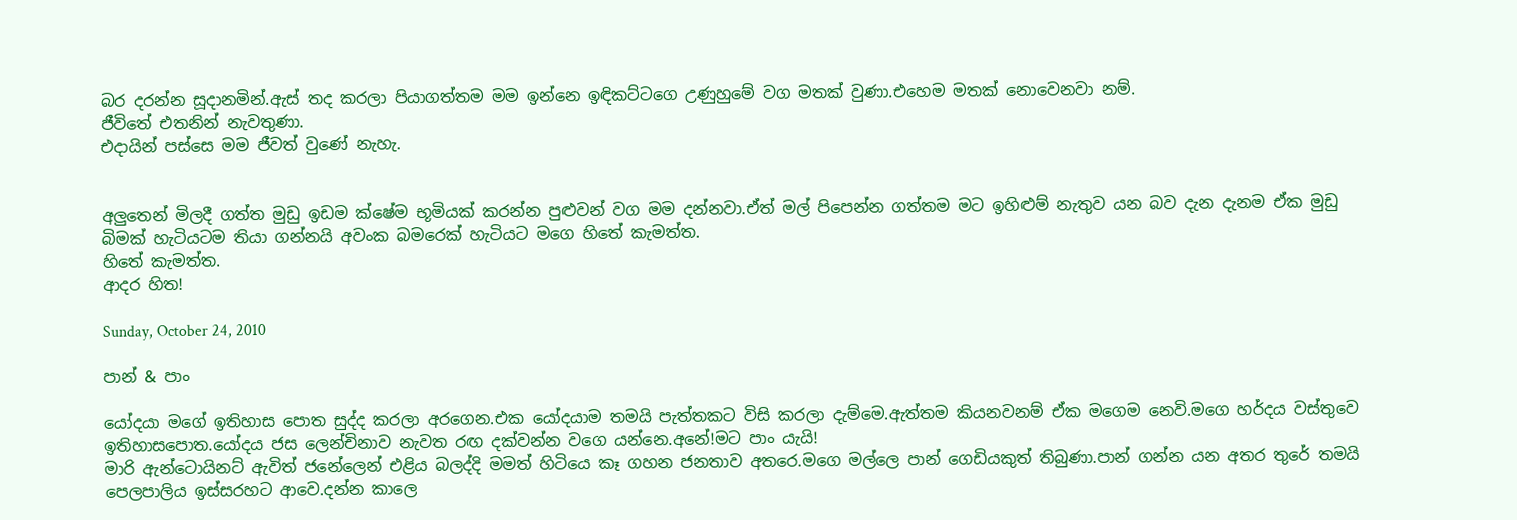බර දරන්න සූදානමින්.ඇස් තද කරලා පියාගත්තම මම ඉන්නෙ ඉඳිකට්ටගෙ උණුහුමේ වග මතක් වුණා.එහෙම මතක් නොවෙනවා නම්.
ජීවිතේ එතනින් නැවතුණා.
එදායින් පස්සෙ මම ජීවත් වුණේ නැහැ.


අලුතෙන් මිලදී ගත්ත මුඩු ඉඩම ක්ෂේම භූමියක් කරන්න පුළුවන් වග මම දන්නවා.ඒත් මල් පිපෙන්න ගත්තම මට ඉහිළුම් නැතුව යන බව දැන දැනම ඒක මුඩු බිමක් හැටියටම තියා ගන්නයි අවංක බමරෙක් හැටියට මගෙ හිතේ කැමත්ත.
හිතේ කැමත්ත.
ආදර හිත!

Sunday, October 24, 2010

පාන් & පාං

යෝදයා මගේ ඉතිහාස පොත සුද්ද කරලා අරගෙන.එක යෝදයාම තමයි පැත්තකට විසි කරලා දැම්මෙ.ඇත්තම කියනවනම් ඒක මගෙම නෙවි.මගෙ හර්දය වස්තුවෙ ඉතිහාසපොත.යෝදය ජස ලෙන්චිනාව නැවත රඟ දක්වන්න වගෙ යන්නෙ.අනේ!මට පාං යැයි!
මාරි ඇන්ටොයිනට් ඇවිත් ජනේලෙන් එළිය බලද්දි මමත් හිටියෙ කෑ ගහන ජනතාව අතරෙ.මගෙ මල්ලෙ පාන් ගෙඩියකුත් තිබුණා.පාන් ගන්න යන අතර තුරේ තමයි පෙලපාලිය ඉස්සරහට ආවෙ.දන්න කාලෙ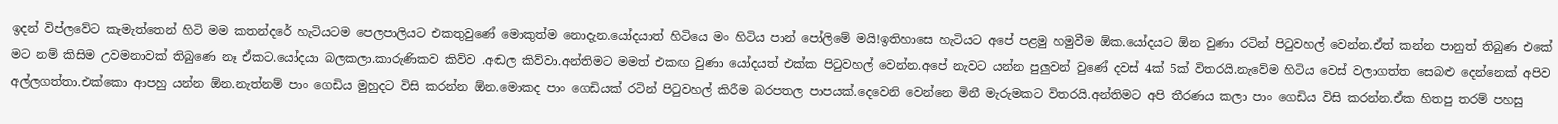ඉදන් විප්ලවේට කැමැත්තෙන් හිටි මම කතන්දරේ හැටියටම පෙලපාලියට එකතුවුණේ මොකුත්ම නොදැන.යෝදයාත් හිටියෙ මං හිටිය පාන් පෝලිමේ මයි!ඉතිහාසෙ හැටියට අපේ පළමු හමුවීම ඕක.යෝදයට ඕන වුණා රටින් පිටුවහල් වෙන්න.ඒත් කන්න පානුත් තිබුණ එකේ මට නම් කිසිම උවමනාවක් තිබුණෙ නෑ ඒකට.යෝදයා බලකලා.කාරුණිකව කිව්ව .අඬල කිව්වා.අන්තිමට මමත් එකඟ වුණා යෝදයත් එක්ක පිටුවහල් වෙන්න.අපේ නැවට යන්න පුලුවන් වුණේ දවස් 4ක් 5ක් විතරයි.නැවේම හිටිය වෙස් වලාගත්ත සෙබළු දෙන්නෙක් අපිව අල්ලගත්තා.එක්කො ආපහු යන්න ඕන.නැත්නම් පාං ගෙඩිය මුහුදට විසි කරන්න ඕන.මොකද පාං ගෙඩියක් රටින් පිටුවහල් කිරීම බරපතල පාපයක්.දෙවෙනි වෙන්නෙ මිනී මැරුමකට විතරයි.අන්තිමට අපි තීරණය කලා පාං ගෙඩිය විසි කරන්න.ඒක හිතපු තරම් පහසු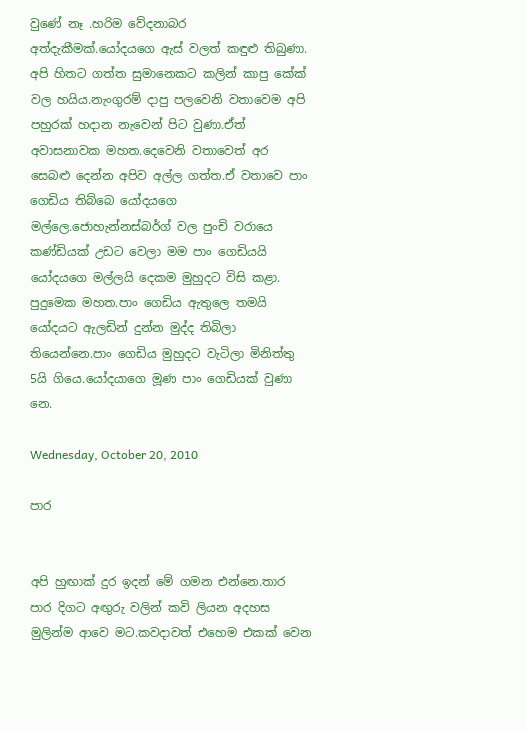වුණේ නෑ .හරිම වේදනාබර අත්දැකීමක්.යෝදයගෙ ඇස් වලත් කඳුළු තිබුණා. අපි හිතට ගත්ත සුමානෙකට කලින් කාපු කේක් වල හයිය.නැංගුරම් දාපු පලවෙනි වතාවෙම අපි පහුරක් හදාන නැවෙන් පිට වුණා.ඒත් අවාසනාවක මහත.දෙවෙනි වතාවෙත් අර සෙබළු දෙන්න අපිව අල්ල ගත්ත.ඒ වතාවෙ පාං ගෙඩිය තිබ්බෙ යෝදයගෙ මල්ලෙ.ජොහැන්නස්බර්ග් වල පුංචි වරායෙ කණ්ඩියක් උඩට වෙලා මම පාං ගෙඩියයි යෝදයගෙ මල්ලයි දෙකම මුහුදට විසි කළා. පුදුමෙක මහත.පාං ගෙඩිය ඇතුලෙ තමයි යෝදයට ඇලඩින් දුන්න මුද්ද තිබිලා තියෙන්නෙ.පාං ගෙඩිය මුහුදට වැටිලා මිනිත්තු 5යි ගියෙ.යෝදයාගෙ මූණ පාං ගෙඩියක් වුණා නෙ.

Wednesday, October 20, 2010

පාර


අපි හුඟාක් දුර ඉදන් මේ ගමන එන්නෙ.තාර පාර දිගට අඟුරු වලින් කවි ලියන අදහස මුලින්ම ආවෙ මට.කවදාවත් එහෙම එකක් වෙන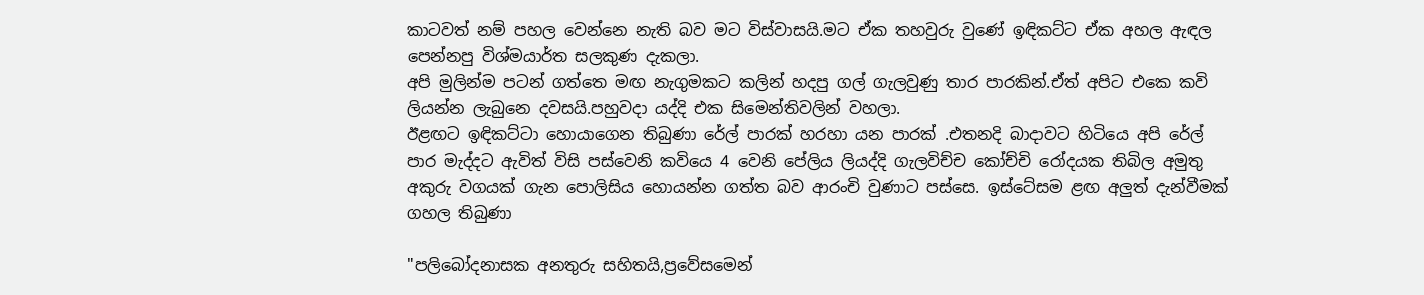කාටවත් නම් පහල වෙන්නෙ නැති බව මට විස්වාසයි.මට ඒක තහවුරු වුණේ ඉඳිකට්ට ඒක අහල ඇඳල පෙන්නපු විශ්මයාර්ත සලකුණ දැකලා.
අපි මුලින්ම පටන් ගත්තෙ මඟ නැගුමකට කලින් හදපු ගල් ගැලවුණු තාර පාරකින්.ඒත් අපිට එකෙ කවි ලියන්න ලැබුනෙ දවසයි.පහුවදා යද්දි එක සිමෙන්තිවලින් වහලා.
ඊළඟට ඉඳිකට්ටා හොයාගෙන තිබුණා රේල් පාරක් හරහා යන පාරක් .එතනදි බාදාවට හිටියෙ අපි රේල් පාර මැද්දට ඇවිත් විසි පස්වෙනි කවියෙ 4 වෙනි පේලිය ලියද්දි ගැලවිච්ච කෝච්චි රෝදයක තිබිල අමුතු අකුරු වගයක් ගැන පොලිසිය හොයන්න ගත්ත බව ආරංචි වුණාට පස්සෙ. ඉස්ටේසම ළඟ අලුත් දැන්වීමක් ගහල තිබුණා

"පලිබෝදනාසක අනතුරු සහිතයි,ප්‍රවේසමෙන්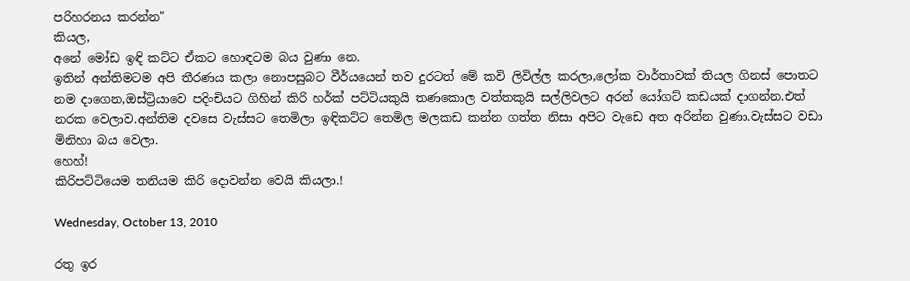පරිහරනය කරන්න"
කියල,
අනේ මෝඩ ඉඳි කට්ට ඒකට හොඳටම බය වුණා නෙ.
ඉතින් අන්තිමටම අපි තීරණය කලා නොපසුබට වීර්යයෙන් තව දුරටත් මේ කවි ලිවිල්ල කරලා,ලෝක වාර්තාවක් තියල ගිනස් පොතට නම දාගෙන,ඔස්ට්‍රියාවෙ පදිංචියට ගිහින් කිරි හර්ක් පට්ටියකුයි තණකොල වත්තකුයි සල්ලිවලට අරන් යෝගට් කඩයක් දාගන්න.එත් නරක වෙලාව.අන්තිම දවසෙ වැස්සට තෙමිලා ඉඳිකට්ට තෙමිල මලකඩ කන්න ගත්ත නිසා අපිට වැඩෙ අත අරින්න වුණා.වැස්සට වඩා මිනිහා බය වෙලා.
හෙහ්!
කිරිපට්ටියෙම තනියම කිරි දොවන්න වෙයි කියලා.!

Wednesday, October 13, 2010

රතු ඉර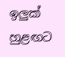ඉලුක් හුළඟට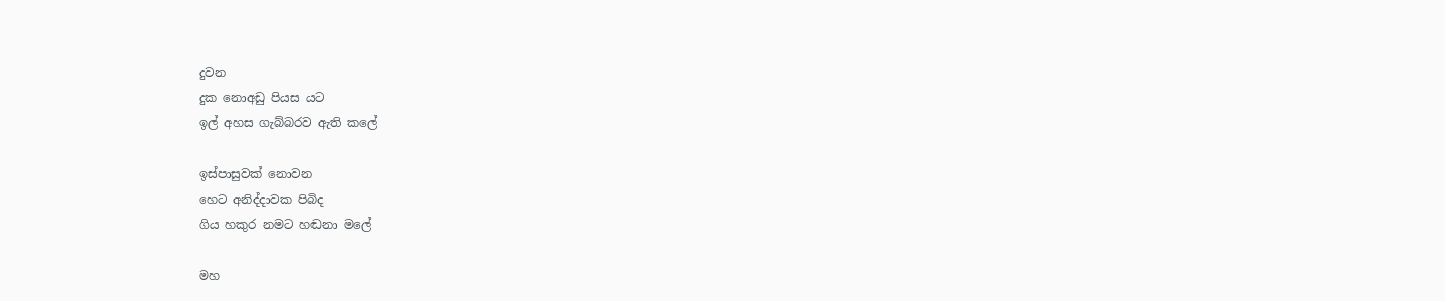දුවන
දුක නොඅඩු පියස යට
ඉල් අහස ගැබ්බරව ඇති කලේ

ඉස්පාසුවක් නොවන
හෙට අනිද්දාවක පිබිද
ගිය හකුර නමට හඬනා මලේ

මහ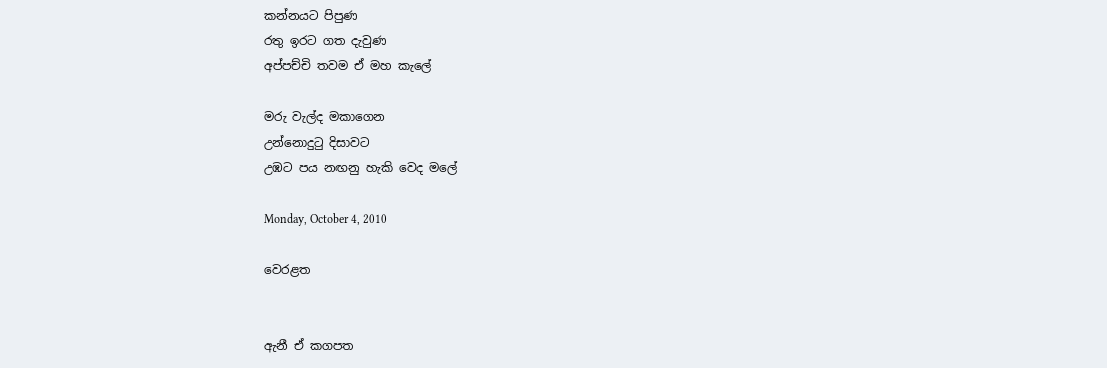කන්නයට පිපුණ
රතු ඉරට ගත දැවුණ
අප්පච්චි තවම ඒ මහ කැලේ

මරු වැල්ද මකාගෙන
උන්නොදුටු දිසාවට
උඹට පය නඟනු හැකි වෙද මලේ

Monday, October 4, 2010

වෙරළත


ඇනී ඒ කගපත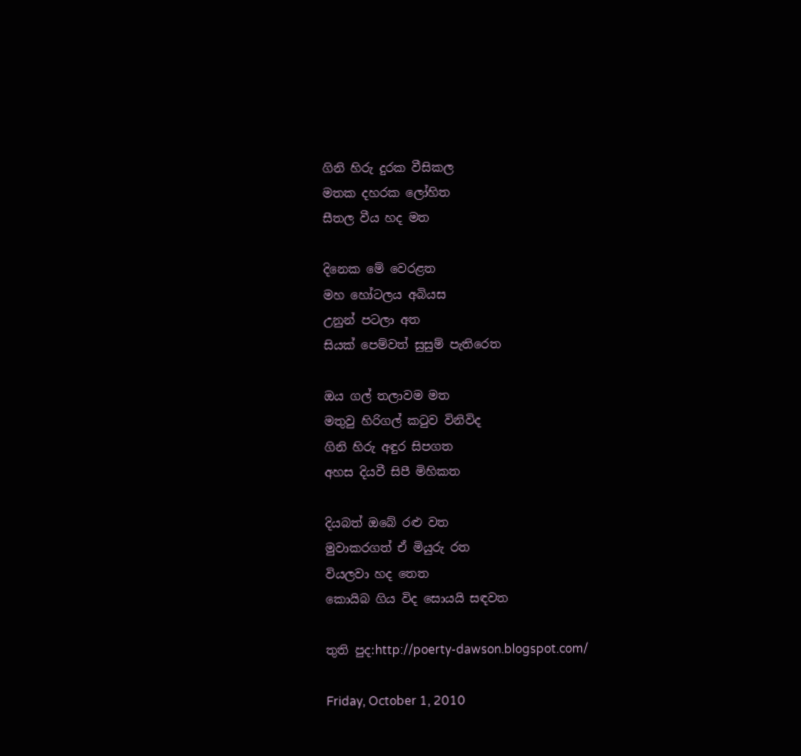ගිනි හිරු දුරක වීසිකල
මතක දහරක ලෝහිත
සීතල වීය හද මත

දිනෙක මේ වෙරළත
මහ හෝටලය අබියස
උනුන් පටලා අත
සියක් පෙම්වත් සුසුම් පැතිරෙත

ඔය ගල් තලාවම මත
මතුවු හිරිගල් කටුව විනිවිද
ගිනි හිරු අඳුර සිපගත
අහස දියවී සිපී මිහිකත

දියබත් ඔබේ රළු වත
මුවාකරගත් ඒ මියුරු රත
වියලවා හද තෙත
කොයිබ ගිය විද සොයයි සඳවත

තුති පුද:http://poerty-dawson.blogspot.com/

Friday, October 1, 2010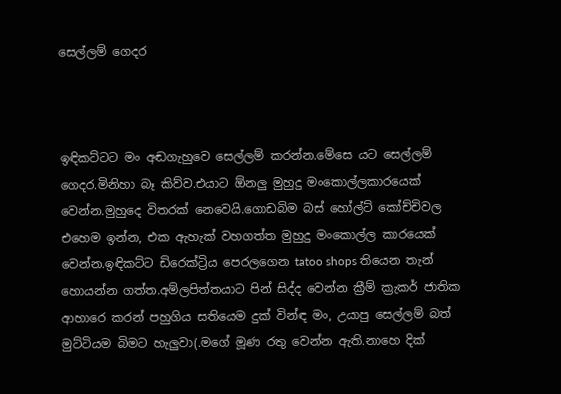සෙල්ලම් ගෙදර



ඉඳිකට්ටට මං අඬගැහුවෙ සෙල්ලම් කරන්න.මේසෙ යට සෙල්ලම් ගෙදර.මිනිහා බෑ කිව්ව.එයාට ඕනලු මුහුදු මංකොල්ලකාරයෙක් වෙන්න.මුහුදෙ විතරක් නෙවෙයි.ගොඩබිම බස් හෝල්ට් කෝච්චිවල එහෙම ඉන්න, එක ඇහැක් වහගත්ත මුහුදු මංකොල්ල කාරයෙක් වෙන්න.ඉඳිකට්ට ඩිරෙක්ට්‍රිය පෙරලගෙන tatoo shops තියෙන තැන් හොයන්න ගත්ත.අම්ලපිත්තයාට පින් සිද්ද වෙන්න ක්‍රීම් ක්‍රැකර් ජාතික ආහාරෙ කරන් පහුගිය සතියෙම දුක් වින්ඳ මං, උයාපු සෙල්ලම් බත් මුට්ටියම බිමට හැලුවා(.මගේ මූණ රතු වෙන්න ඇති.නාහෙ දික්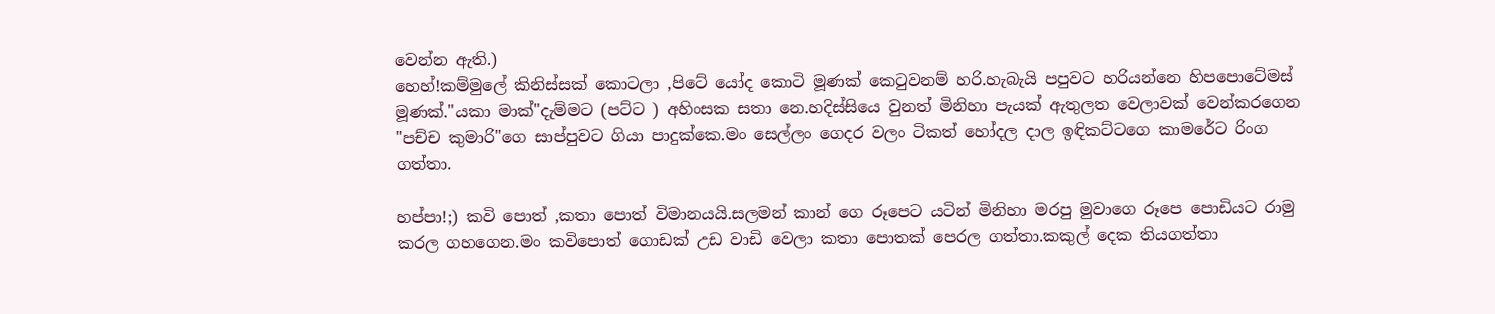වෙන්න ඇති.)
හෙහ්!කම්මුලේ කිනිස්සක් කොටලා ,පිටේ යෝද කොටි මූණක් කෙටුවනම් හරි.හැබැයි පපුවට හරියන්නෙ හිපපොටේමස් මූණක්."යකා මාක්"දැම්මට (පට්ට ) අහිංසක සතා නෙ.හදිස්සියෙ වුනත් මිනිහා පැයක් ඇතුලත වෙලාවක් වෙන්කරගෙන "පච්ච කුමාරි"ගෙ සාප්පුවට ගියා පාදුක්කෙ.මං සෙල්ලං ගෙදර වලං ටිකත් හෝදල දාල ඉඳිකට්ටගෙ කාමරේට රිංග ගත්තා.

හප්පා!;) කවි පොත් ,කතා පොත් විමානයයි.සලමන් කාන් ගෙ රූපෙට යටින් මිනිහා මරපු මුවාගෙ රූපෙ පොඩියට රාමු කරල ගහගෙන.මං කවිපොත් ගොඩක් උඩ වාඩි වෙලා කතා පොතක් පෙරල ගත්තා.කකුල් දෙක තියගත්තා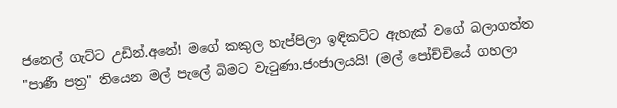ජනෙල් ගැට්ට උඩින්.අනේ! මගේ කකුල හැප්පිලා ඉඳිකට්ට ඇහැක් වගේ බලාගත්ත "පාණී පත්‍ර" තියෙන මල් පැලේ බිමට වැටුණා.ජංජාලයයි! (මල් පෝච්චියේ ගහලා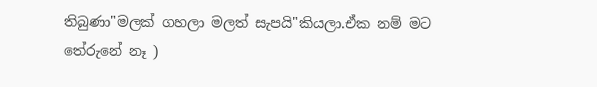තිබුණා"මලක් ගහලා මලත් සැපයි"කියලා.ඒක නම් මට තේරුනේ නෑ )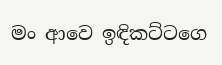මං ආවෙ ඉඳිකට්ටගෙ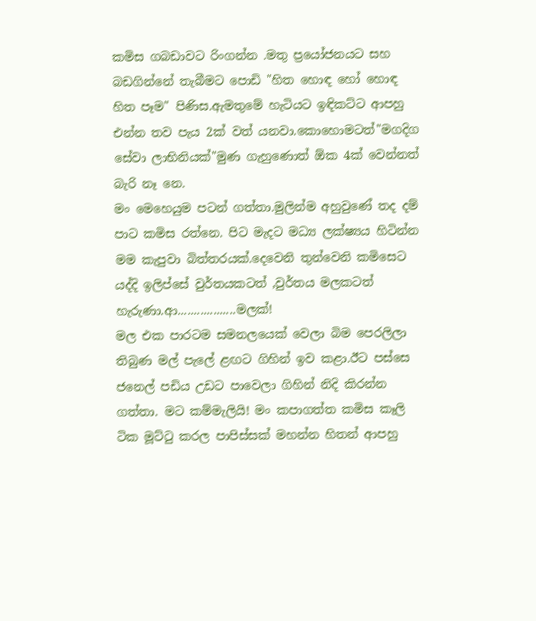කමිස ගබඩාවට රිංගන්න .මතු ප්‍රයෝජනයට සහ බඩගින්නේ තැබීමට පොඩි "හිත හොඳ හෝ හොඳ හිත පෑම" පිණිස.ඇමතුමේ හැටියට ඉඳිකට්ට ආපහු එන්න තව පැය 2ක් වත් යනවා.කොහොමටත්"මගදිග සේවා ලාභිනියක්"මුණ ගැහුණොත් ඕක 4ක් වෙන්නත් බැරි නෑ නෙ.
මං මෙහෙයුම පටන් ගත්තා.මුලින්ම අහුවුණේ තද දම් පාට කමිස රත්නෙ. පිට මැදට මධ්‍ය ලක්ෂ්‍යය හිටින්න මම කැපුවා බිත්තරයක්.දෙවෙනි තුන්වෙනි කමිසෙට යද්දි ඉලිප්සේ වුර්තයකටත් ,වුර්තය මලකටත් හැරුණා.ආ..................මලක්!
මල එක පාරටම සමනලයෙක් වෙලා බිම පෙරලිලා තිබුණ මල් පැලේ ළඟට ගිහින් ඉව කළා.ඊට පස්සෙ ජනෙල් පඩිය උඩට පාවෙලා ගිහින් නිදි කිරන්න ගත්තා. මට කම්මැලියි! මං කපාගත්ත කමිස කෑලි ටික මූට්ටු කරල පාපිස්සක් මහන්න හිතන් ආපහු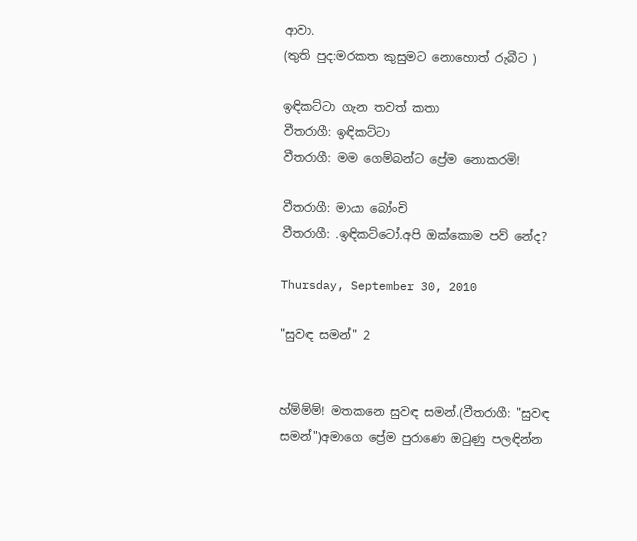ආවා.
(තුති පුද:මරකත කුසුමට නොහොත් රුබීට )

ඉඳිකට්ටා ගැන තවත් කතා
වීතරාගී: ඉඳිකට්ටා
වීතරාගී: මම ගෙම්බන්ට ප්‍රේම නොකරමි!

වීතරාගී: මායා බෝංචි
වීතරාගී: .ඉඳිකට්ටෝ.අපි ඔක්කොම පව් නේද?

Thursday, September 30, 2010

"සුවඳ සමන්" 2


හ්ම්ම්ම්! මතකනෙ සුවඳ සමන්.(වීතරාගී: "සුවඳ සමන්")අමාගෙ ප්‍රේම පුරාණෙ ඔටුණු පලඳින්න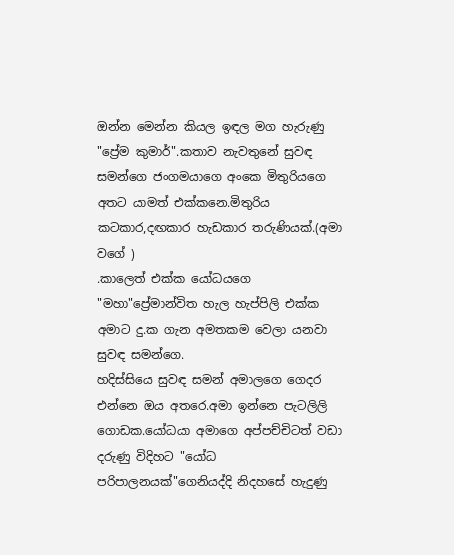ඔන්න මෙන්න කියල ඉඳල මග හැරුණු "ප්‍රේම කුමාර්".කතාව නැවතුනේ සුවඳ සමන්ගෙ ජංගමයාගෙ අංකෙ මිතුරියගෙ අතට යාමත් එක්කනෙ.මිතුරිය කටකාර,දඟකාර හැඩකාර තරුණියක්.(අමා වගේ )
.කාලෙත් එක්ක යෝධයගෙ "මහා"ප්‍රේමාන්විත හැල හැප්පිලි එක්ක අමාට දු.ක ගැන අමතකම වෙලා යනවා සුවඳ සමන්ගෙ.
හදිස්සියෙ සුවඳ සමන් අමාලගෙ ගෙදර එන්නෙ ඔය අතරෙ.අමා ඉන්නෙ පැටලිලි ගොඩක.යෝධයා අමාගෙ අප්පච්චිටත් වඩා දරුණු විදිහට "යෝධ පරිපාලනයක්"ගෙනියද්දි නිදහසේ හැදුණු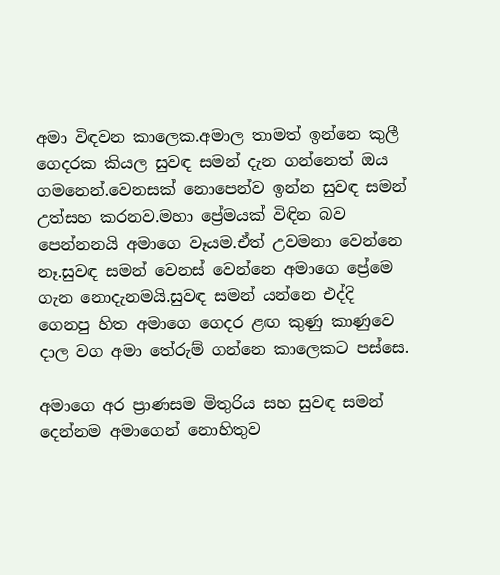අමා විඳවන කාලෙක.අමාල තාමත් ඉන්නෙ කුලී ගෙදරක කියල සුවඳ සමන් දැන ගන්නෙත් ඔය ගමනෙන්.වෙනසක් නොපෙන්ව ඉන්න සුවඳ සමන් උත්සහ කරනව.මහා ප්‍රේමයක් විඳින බව පෙන්නනයි අමාගෙ වෑයම.ඒත් උවමනා වෙන්නෙ නෑ.සුවඳ සමන් වෙනස් වෙන්නෙ අමාගෙ ප්‍රේමෙ ගැන නොදැනමයි.සුවඳ සමන් යන්නෙ එද්දි ගෙනපු හිත අමාගෙ ගෙදර ළඟ කුණු කාණුවෙ දාල වග අමා තේරුම් ගන්නෙ කාලෙකට පස්සෙ.

අමාගෙ අර ප්‍රාණසම මිතුරිය සහ සුවඳ සමන් දෙන්නම අමාගෙන් නොහිතුව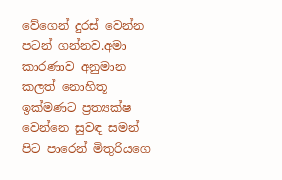වේගෙන් දුරස් වෙන්න පටන් ගන්නව.අමා කාරණාව අනුමාන කලත් නොහිතූ ඉක්මණට ප්‍රත්‍යක්ෂ වෙන්නෙ සුවඳ සමන් පිට පාරෙන් මිතුරියගෙ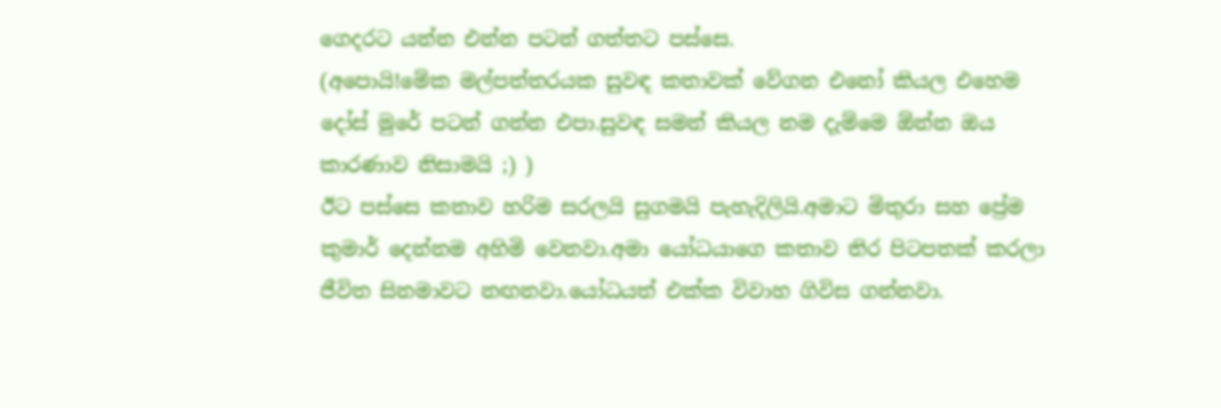ගෙදරට යන්න එන්න පටන් ගත්තට පස්සෙ.
(අපොයි!මේක මල්පත්තරයක සුවඳ කතාවක් වේගන එනෝ කියල එහෙම දෝස් මුරේ පටන් ගන්න එපා.සුවඳ සමන් කියල නම දැම්මෙ ඕන්න ඔය කාරණාව නිසාමයි ;) )
ඊට පස්සෙ කතාව හරිම සරලයි සුගමයි පැහැදිලියි.අමාට මිතුරා සහ ප්‍රේම කුමාර් දෙන්නම අහිමි වෙනවා.අමා යෝධයාගෙ කතාව තිර පිටපතක් කරලා ජීවිත සිනමාවට නඟනවා.යෝධයත් එක්ක විවාහ ගිවිස ගන්නවා.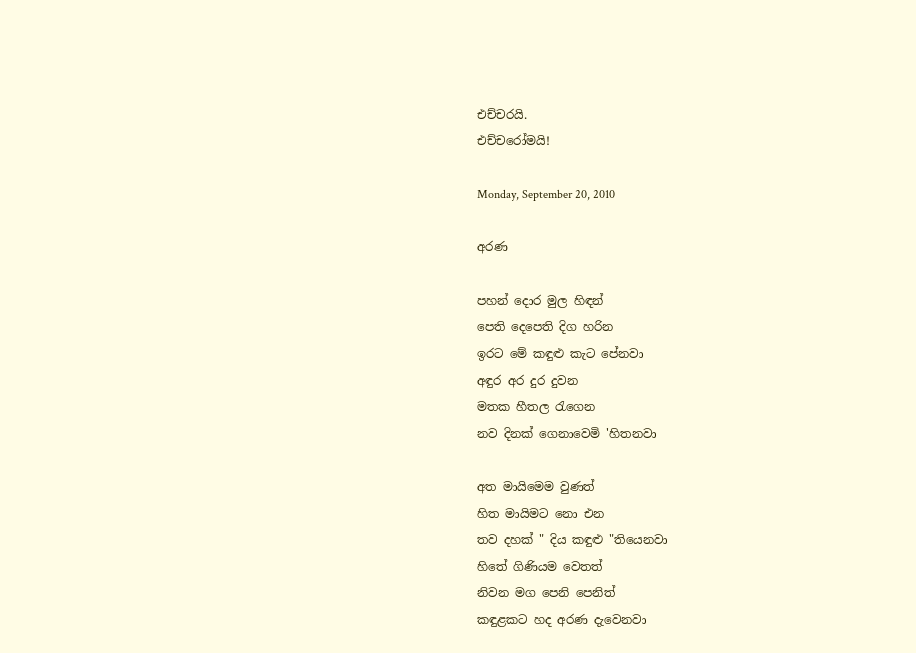එච්චරයි.
එච්චරෝමයි!

Monday, September 20, 2010

අරණ

පහන් දොර මුල හිඳන්
පෙති දෙපෙති දිග හරින
ඉරට මේ කඳුළු කැට පේනවා
අඳුර අර දුර දුවන
මතක හීතල රැගෙන
නව දිනක් ගෙනාවෙමි 'හිතනවා

අත මායිමෙම වුණත්
හිත මායිමට නො එන
තව දහක් " දිය කඳුළු "තියෙනවා
හිතේ ගිණියම වෙතත්
නිවන මග පෙනි පෙනිත්
කඳුළකට හද අරණ දැවෙනවා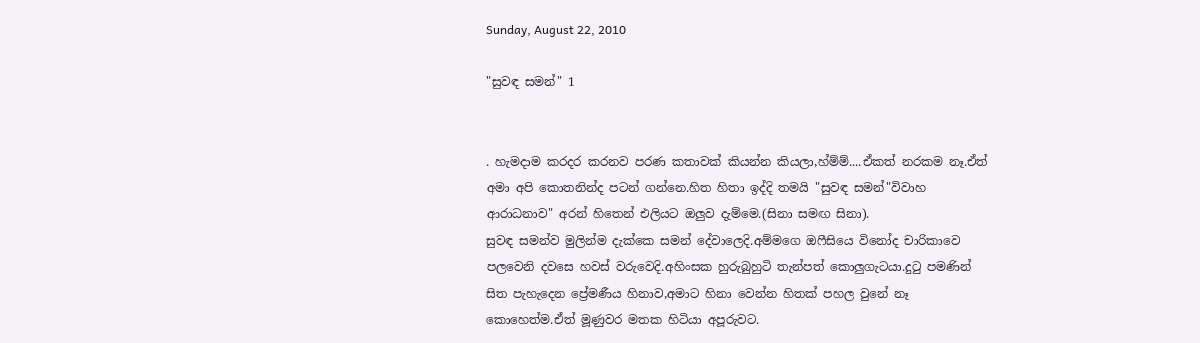Sunday, August 22, 2010

"සුවඳ සමන්" 1


. හැමදාම කරදර කරනව පරණ කතාවක් කියන්න කියලා,හ්ම්ම්....ඒකත් නරකම නෑ.ඒත් අමා අපි කොතනින්ද පටන් ගන්නෙ.හිත හිතා ඉද්දි තමයි "සුවඳ සමන්"විවාහ ආරාධනාව" අරන් හිතෙන් එලියට ඔලුව දැම්මෙ.(සිනා සමඟ සිනා).
සුවඳ සමන්ව මුලින්ම දැක්කෙ සමන් දේවාලෙදි.අම්මගෙ ඔෆීසියෙ විනෝද චාරිකාවෙ පලවෙනි දවසෙ හවස් වරුවෙදි.අහිංසක හුරුබුහුටි තැන්පත් කොලුගැටයා.දුටු පමණින් සිත පැහැදෙන ප්‍රේමණීය හිනාව,අමාට හිනා වෙන්න හිතක් පහල වුනේ නෑ කොහෙත්ම.ඒත් මූණුවර මතක හිටියා අපූරුවට.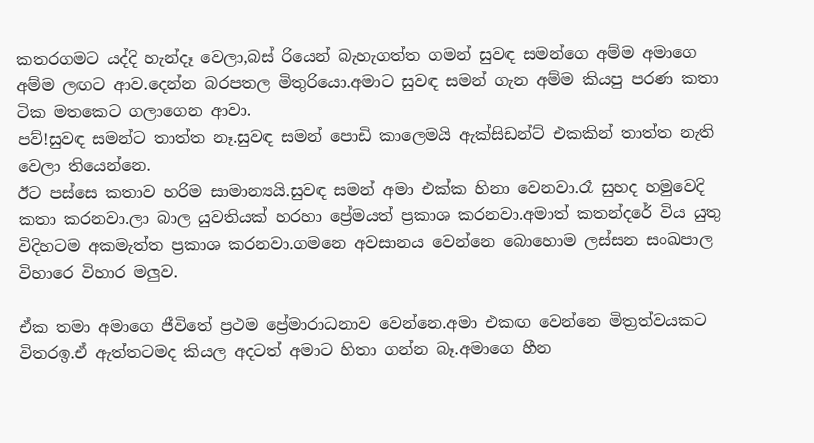කතරගමට යද්දි හැන්දෑ වෙලා,බස් රියෙන් බැහැගත්ත ගමන් සුවඳ සමන්ගෙ අම්ම අමාගෙ අම්ම ලඟට ආව.දෙන්න බරපතල මිතුරියො.අමාට සුවඳ සමන් ගැන අම්ම කියපු පරණ කතා ටික මතකෙට ගලාගෙන ආවා.
පව්!සුවඳ සමන්ට තාත්ත නෑ.සුවඳ සමන් පොඩි කාලෙමයි ඇක්සිඩන්ට් එකකින් තාත්ත නැති වෙලා තියෙන්නෙ.
ඊට පස්සෙ කතාව හරිම සාමාන්‍යයි.සුවඳ සමන් අමා එක්ක හිනා වෙනවා.රෑ සුහද හමුවෙදි කතා කරනවා.ලා බාල යුවතියක් හරහා ප්‍රේමයත් ප්‍රකාශ කරනවා.අමාත් කතන්දරේ විය යුතු විදිහටම අකමැත්ත ප්‍රකාශ කරනවා.ගමනෙ අවසානය වෙන්නෙ බොහොම ලස්සන සංඛපාල විහාරෙ විහාර මලුව.

ඒක තමා අමාගෙ ජීවිතේ ප්‍රථම ප්‍රේමාරාධනාව වෙන්නෙ.අමා එකඟ වෙන්නෙ මිත්‍රත්වයකට විතරඉ.ඒ ඇත්තටමද කියල අදටත් අමාට හිතා ගන්න බෑ.අමාගෙ හීන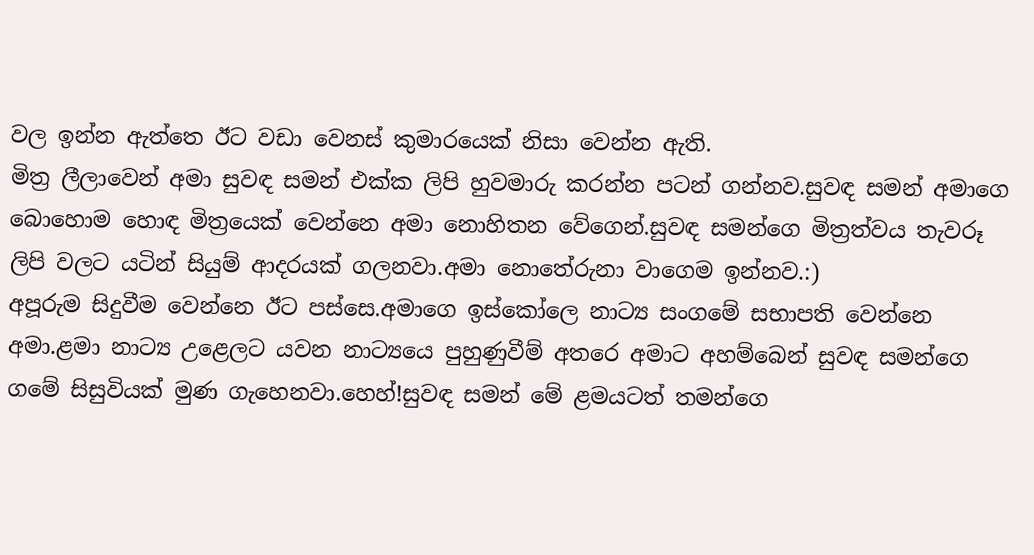වල ඉන්න ඇත්තෙ ඊට වඩා වෙනස් කුමාරයෙක් නිසා වෙන්න ඇති.
මිත්‍ර ලීලාවෙන් අමා සුවඳ සමන් එක්ක ලිපි හුවමාරු කරන්න පටන් ගන්නව.සුවඳ සමන් අමාගෙ බොහොම හොඳ මිත්‍රයෙක් වෙන්නෙ අමා නොහිතන වේගෙන්.සුවඳ සමන්ගෙ මිත්‍රත්වය තැවරූ ලිපි වලට යටින් සියුම් ආදරයක් ගලනවා.අමා නොතේරුනා වාගෙම ඉන්නව.:)
අපූරුම සිදුවීම වෙන්නෙ ඊට පස්සෙ.අමාගෙ ඉස්කෝලෙ නාට්‍ය සංගමේ සභාපති වෙන්නෙ අමා.ළමා නාට්‍ය උළෙලට යවන නාට්‍යයෙ පුහුණුවීම් අතරෙ අමාට අහම්බෙන් සුවඳ සමන්ගෙ ගමේ සිසුවියක් මුණ ගැහෙනවා.හෙහ්!සුවඳ සමන් මේ ළමයටත් තමන්ගෙ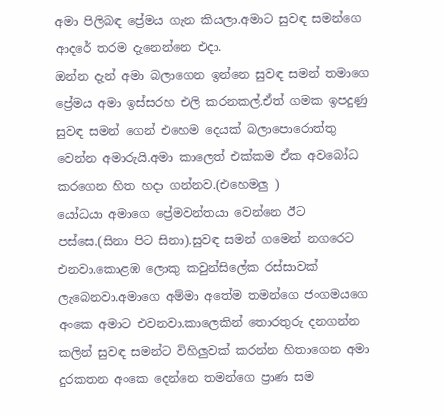අමා පිලිබඳ ප්‍රේමය ගැන කියලා.අමාට සුවඳ සමන්ගෙ ආදරේ තරම දැනෙන්නෙ එදා.
ඔන්න දැන් අමා බලාගෙන ඉන්නෙ සුවඳ සමන් තමාගෙ ප්‍රේමය අමා ඉස්සරහ එලි කරනකල්.ඒත් ගමක ඉපදුණු සුවඳ සමන් ගෙන් එහෙම දෙයක් බලාපොරොත්තු වෙන්න අමාරුයි.අමා කාලෙත් එක්කම ඒක අවබෝධ කරගෙන හිත හදා ගන්නව.(එහෙමලු )
යෝධයා අමාගෙ ප්‍රේමවන්තයා වෙන්නෙ ඊට පස්සෙ.(සිනා පිට සිනා).සුවඳ සමන් ගමෙන් නගරෙට එනවා.කොළඹ ලොකු කවුන්සිලේක රස්සාවක් ලැබෙනවා.අමාගෙ අම්මා අතේම තමන්ගෙ ජංගමයගෙ අංකෙ අමාට එවනවා.කාලෙකින් තොරතුරු දනගන්න කලින් සුවඳ සමන්ට විහිලුවක් කරන්න හිතාගෙන අමා දුරකතන අංකෙ දෙන්නෙ තමන්ගෙ ප්‍රාණ සම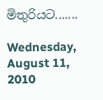මිතුරියට.......

Wednesday, August 11, 2010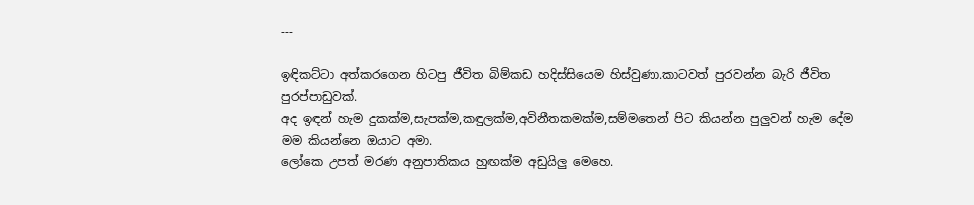---

ඉඳිකට්ටා අත්කරගෙන හිටපු ජීවිත බිම්කඩ හදිස්සියෙම හිස්වුණා.කාටවත් පුරවන්න බැරි ජීවිත පුරප්පාඩුවක්.
අද ඉඳන් හැම දුකක්ම,සැපක්ම,කඳුලක්ම,අවිනීතකමක්ම,සම්මතෙන් පිට කියන්න පුලුවන් හැම දේම මම කියන්නෙ ඔයාට අමා.
ලෝකෙ උපත් මරණ අනුපාතිකය හුඟක්ම අඩුයිලු මෙහෙ.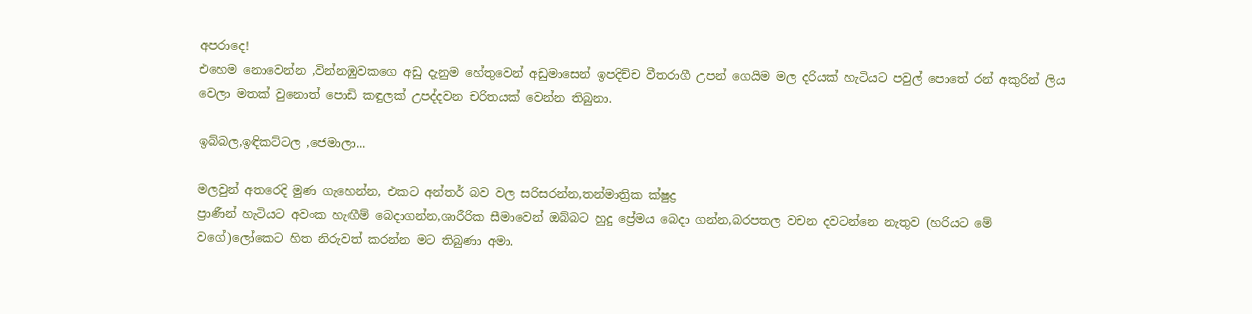අපරාදෙ!
එහෙම නොවෙන්න ,වින්නඹුවකගෙ අඩු දැනුම හේතුවෙන් අඩුමාසෙන් ඉපදිච්ච වීතරාගී උපන් ගෙයිම මල දරියක් හැටියට පවුල් පොතේ රන් අකුරින් ලිය වෙලා මතක් වුනොත් පොඩි කඳුලක් උපද්දවන චරිතයක් වෙන්න තිබුනා.

ඉබ්බල,ඉඳිකට්ටල ,ජෙමාලා...

මලවුන් අතරෙදි මුණ ගැහෙන්න, එකට අන්තර් බව වල සරිසරන්න,තන්මාත්‍රික ක්ෂුද්‍ර
ප්‍රාණීන් හැටියට අවංක හැඟීම් බෙදාගන්න,ශාරීරික සීමාවෙන් ඔබ්බට හුදු ප්‍රේමය බෙදා ගන්න,බරපතල වචන දවටන්නෙ නැතුව (හරියට මේ වගේ)ලෝකෙට හිත නිරුවත් කරන්න මට තිබුණා අමා.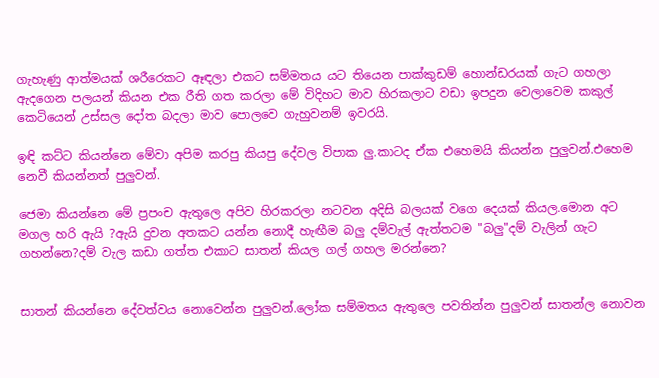ගැහැණු ආත්මයක් ශරීරෙකට ඈඳලා එකට සම්මතය යට තියෙන පාක්කුඩම් හොන්ඩරයක් ගැට ගහලා ඇදගෙන පලයන් කියන එක රීති ගත කරලා මේ විදිහට මාව හිරකලාට වඩා ඉපදුන වෙලාවෙම කකුල් කෙටියෙන් උස්සල දෝත බදලා මාව පොලවෙ ගැහුවනම් ඉවරයි.

ඉඳි කට්ට කියන්නෙ මේවා අපිම කරපු කියපු දේවල විපාක ලු.කාටද ඒක එහෙමයි කියන්න පුලුවන්.එහෙම නෙවී කියන්නත් පුලුවන්.

ජෙමා කියන්නෙ මේ ප්‍රපංච ඇතුලෙ අපිව හිරකරලා නටවන අදිසි බලයක් වගෙ දෙයක් කියල.මොන අට මගල හරි ඇයි ?ඇයි දුවන අතකට යන්න නොදී හැඟීම බලු දම්වැල් ඇත්තටම "බලු"දම් වැලින් ගැට ගහන්නෙ?දම් වැල කඩා ගත්ත එකාට සාතන් කියල ගල් ගහල මරන්නෙ?


සාතන් කියන්නෙ දේවත්වය නොවෙන්න පුලුවන්.ලෝක සම්මතය ඇතුලෙ පවතින්න පුලුවන් සාතන්ල නොවන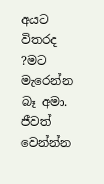අයට විතරද ?මට මැරෙන්න බෑ අමා.
ජීවත් වෙන්න්න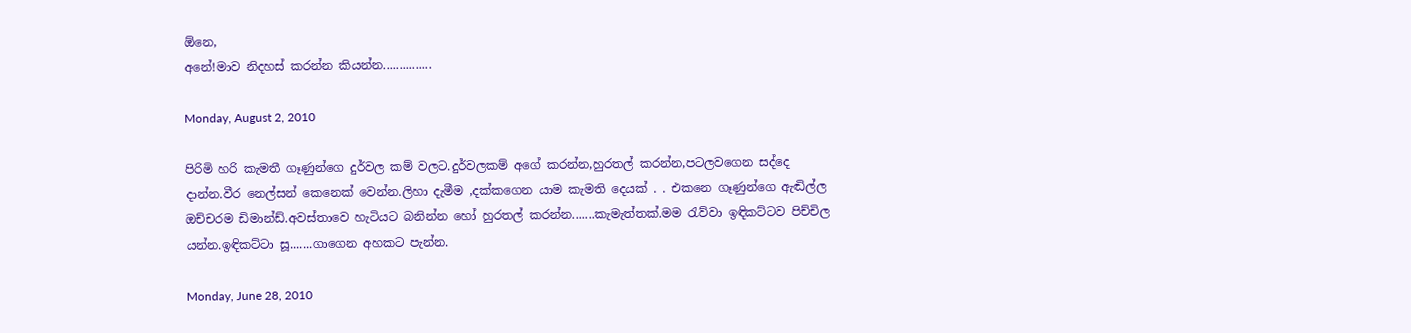ඕනෙ,
අනේ!මාව නිදහස් කරන්න කියන්න...............

Monday, August 2, 2010

පිරිමි හරි කැමතී ගෑණුන්ගෙ දුර්වල කම් වලට.දුර්වලකම් අගේ කරන්න,හුරතල් කරන්න,පටලවගෙන සද්දෙ දාන්න.වීර නෙල්සන් කෙනෙක් වෙන්න.ලිහා දැමීම ,දක්කගෙන යාම කැමති දෙයක් . . එකනෙ ගෑණුන්ගෙ ඇඬිල්ල ඔච්චරම ඩිමාන්ඩ්.අවස්තාවෙ හැටියට බනින්න හෝ හුරතල් කරන්න.......කැමැත්තක්.මම රැව්වා ඉඳිකට්ටව පිච්චිල යන්න.ඉඳිකට්ටා සූ.......ගාගෙන අහකට පැන්න.

Monday, June 28, 2010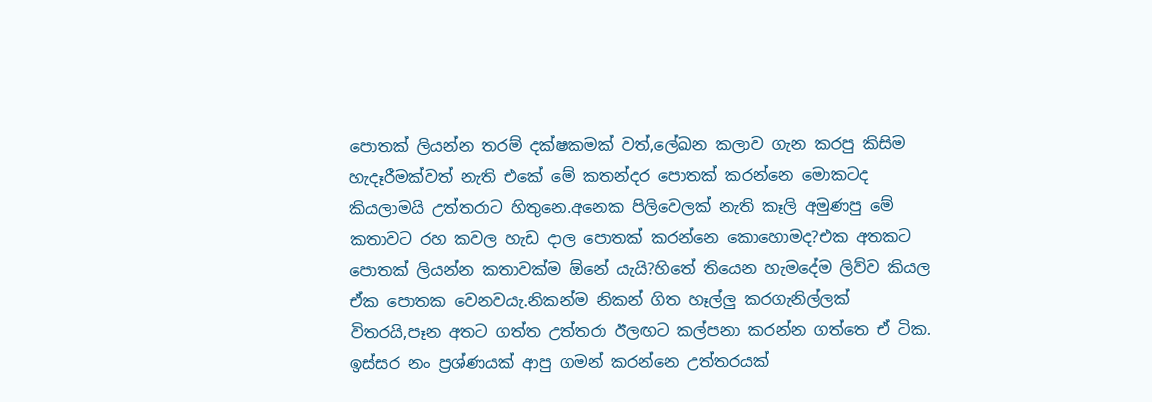පොතක් ලියන්න තරම් දක්ෂකමක් වත්,ලේඛන කලාව ගැන කරපු කිසිම හැදෑරීමක්වත් නැති එකේ මේ කතන්දර පොතක් කරන්නෙ මොකටද කියලාමයි උත්තරාට හිතුනෙ.අනෙක පිලිවෙලක් නැති කෑලි අමුණපු මේ කතාවට රහ කවල හැඩ දාල පොතක් කරන්නෙ කොහොමද?එක අතකට පොතක් ලියන්න කතාවක්ම ඕනේ යැයි?හිතේ තියෙන හැමදේම ලිව්ව කියල ඒක පොතක වෙනවයැ.නිකන්ම නිකන් ගිත හෑල්ලු කරගැනිල්ලක් විතරයි,පෑන අතට ගත්ත උත්තරා ඊලඟට කල්පනා කරන්න ගත්තෙ ඒ ටික.
ඉස්සර නං ප්‍රශ්ණයක් ආපු ගමන් කරන්නෙ උත්තරයක්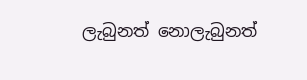ලැබුනත් නොලැබුනත්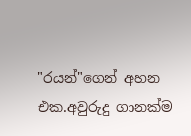"රයන්"ගෙන් අහන එක.අවුරුදු ගානක්ම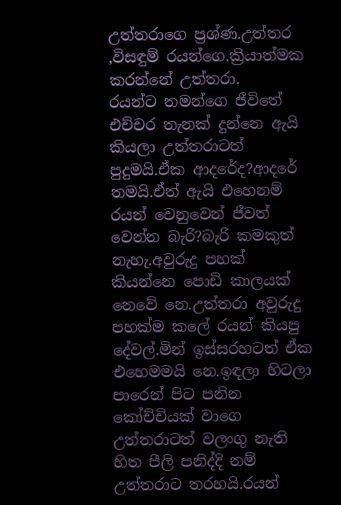උත්තරාගෙ ප්‍රශ්ණ.උත්තර ,විසඳුම් රයන්ගෙ.ක්‍රියාත්මක කරන්නේ උත්තරා.
රයන්ට තමන්ගෙ ජීවිතේ එච්චර තැනක් දුන්නෙ ඇයි කියලා උත්තරාටත් පුදුමයි.ඒක ආදරේද?ආදරේ තමයි.ඒත් ඇයි එහෙනම් රයන් වෙනුවෙන් ජීවත් වෙන්න බැරි?බැරි කමකුත් නැහැ.අවුරුදු පහක් කියන්නෙ පොඩි කාලයක් නෙවේ නෙ.උත්තරා අවුරුදු පහක්ම කලේ රයන් කියපු දේවල්.මින් ඉස්සරහටත් ඒක එහෙමමයි නෙ.ඉඳලා හිටලා පාරෙන් පිට පනින කෝච්චියක් වාගෙ උත්තරාටත් වලංගු නැති හිත පීලි පනිද්දි නම් උත්තරාට තරහයි.රයන්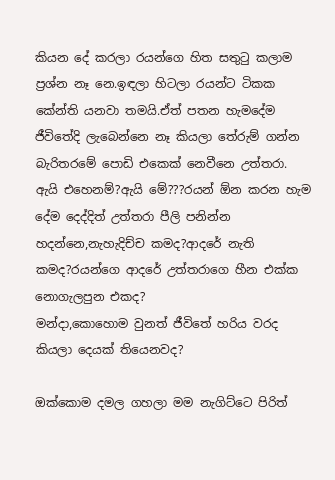කියන දේ කරලා රයන්ගෙ හිත සතුටු කලාම ප්‍රශ්න නෑ නෙ.ඉඳලා හිටලා රයන්ට ටිකක කේන්ති යනවා තමයි.ඒත් පතන හැමදේම ජීවිතේදි ලැබෙන්නෙ නෑ කියලා තේරුම් ගන්න බැරිතරමේ පොඩි එකෙක් නෙවීනෙ උත්තරා.
ඇයි එහෙනම්?ඇයි මේ???රයන් ඕන කරන හැම දේම දෙද්දිත් උත්තරා පීලි පනින්න හදන්නෙ,නැහැදිච්ච කමද?ආදරේ නැති කමද?රයන්ගෙ ආදරේ උත්තරාගෙ හීන එක්ක නොගැලපුන එකද?
මන්දා,කොහොම වුනත් ජීවිතේ හරිය වරද කියලා දෙයක් තියෙනවද?

ඔක්කොම දමල ගහලා මම නැගිට්ටෙ පිරිත්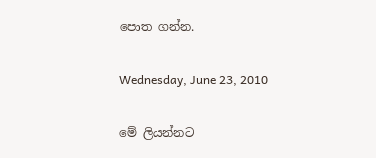පොත ගන්න.

Wednesday, June 23, 2010

මේ ලියන්නට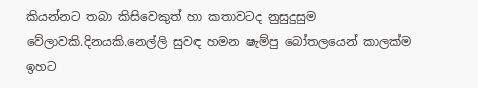කියන්නට තබා කිසිවෙකුත් හා කතාවටද නුසුදුසුම වේලාවකි.දිනයකි.නෙල්ලි සුවඳ හමන ෂැම්පු බෝතලයෙන් කාලක්ම ඉහට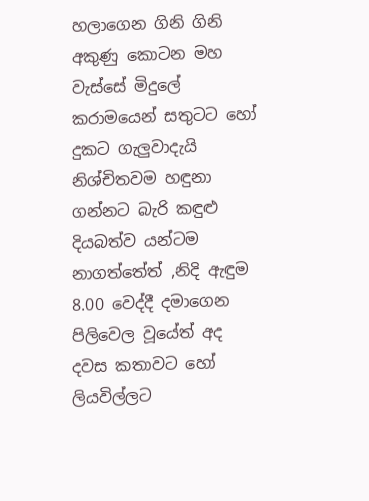හලාගෙන ගිනි ගිනි අකුණු කොටන මහ වැස්සේ මිදුලේ කරාමයෙන් සතුටට හෝ දුකට ගැලුවාදැයි නිශ්චිතවම හඳුනා ගන්නට බැරි කඳුළු දියබත්ව යන්ටම නාගත්තේත් ,නිදි ඇඳුම 8.00 වෙද්දී දමාගෙන පිලිවෙල වූයේත් අද දවස කතාවට හෝ ලියවිල්ලට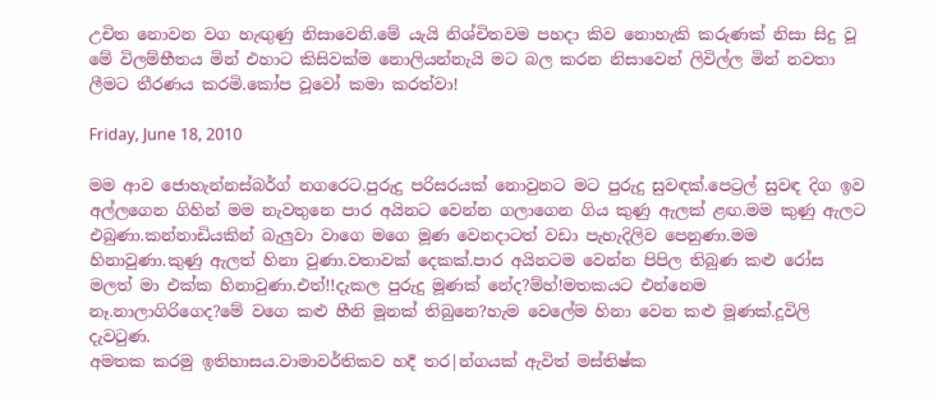උචිත නොවන වග හැඟුණු නිසාවෙනි.මේ යැයි නිශ්චිතවම පහදා කිව නොහැකි කරුණක් නිසා සිදු වූ මේ විලම්භීතය මින් එහාට කිසිවක්ම නොලියන්නැයි මට බල කරන නිසාවෙන් ලිවිල්ල මින් නවතා ලීමට තීරණය කරමි.කෝප වූවෝ කමා කරත්වා!

Friday, June 18, 2010

මම ආව ජොහැන්නස්බර්ග් නගරෙට.පුරුදු පරිසරයක් නොවුනට මට පුරුදු සුවඳක්.පෙට්‍රල් සුවඳ දිග ඉව අල්ලගෙන ගිහින් මම නැවතුනෙ පාර අයිනට වෙන්න ගලාගෙන ගිය කුණු ඇලක් ළඟ.මම කුණු ඇලට එබුණා.කන්නාඩියකින් බැලුවා වාගෙ මගෙ මූණ වෙනදාටත් වඩා පැහැදිලිව පෙනුණා.මම හිනාවුණා.කුණු ඇලත් හිනා වුණා.වතාවක් දෙකක්.පාර අයිනටම වෙන්න පිපිල තිබුණ කළු රෝස මලත් මා එක්ක හිනාවුණා.එත්!!දැකල පුරුදු මූණක් නේද?ම්හ්!මතකයට එන්නෙම නෑ.නාලාගිරිගෙද?මේ වගෙ කළු හීනි මූනක් තිබුනෙ?හැම වෙලේම හිනා වෙන කළු මූණක්.දූවිලි දැවටුණ.
අමතක කරමු ඉතිහාසය.වාමාවර්තිකව හර්‍ද තර|න්ගයක් ඇවිත් මස්තිෂ්ක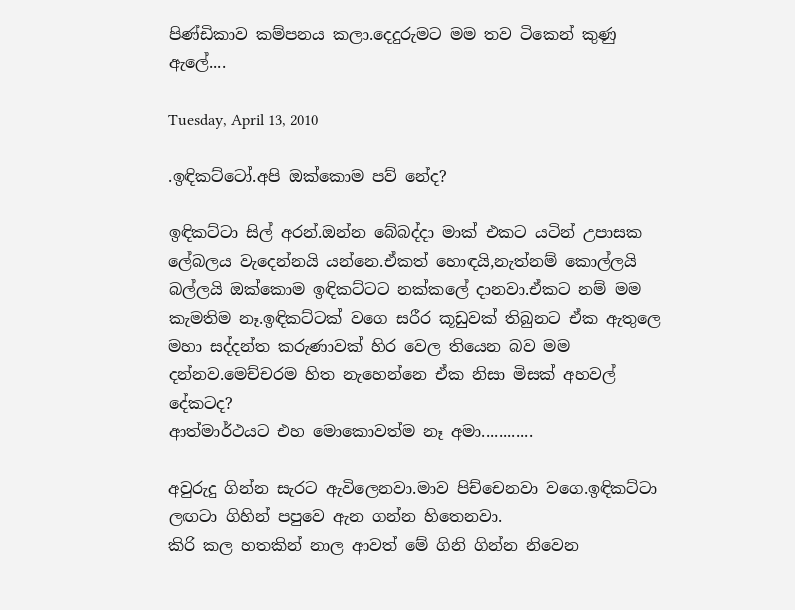පිණ්ඩිකාව කම්පනය කලා.දෙදුරුමට මම තව ටිකෙන් කුණු ඇලේ....

Tuesday, April 13, 2010

.ඉඳිකට්ටෝ.අපි ඔක්කොම පව් නේද?

ඉඳිකට්ටා සිල් අරන්.ඔන්න බේබද්දා මාක් එකට යටින් උපාසක ලේබලය වැදෙන්නයි යන්නෙ.ඒකත් හොඳයි,නැත්නම් කොල්ලයි බල්ලයි ඔක්කොම ඉඳිකට්ටට නක්කලේ දානවා.ඒකට නම් මම කැමතිම නෑ.ඉඳිකට්ටක් වගෙ සරීර කූඩුවක් තිබුනට ඒක ඇතුලෙ මහා සද්දන්ත කරුණාවක් හිර වෙල තියෙන බව මම දන්නව.මෙච්චරම හිත නැහෙන්නෙ ඒක නිසා මිසක් අහවල් දේකටද?
ආත්මාර්ථයට එහ මොකොවත්ම නෑ අමා............

අවුරුදු ගින්න සැරට ඇවිලෙනවා.මාව පිච්චෙනවා වගෙ.ඉඳිකට්ටා ලඟටා ගිහින් පපුවෙ ඇන ගන්න හිතෙනවා.
කිරි කල හතකින් නාල ආවත් මේ ගිනි ගින්න නිවෙන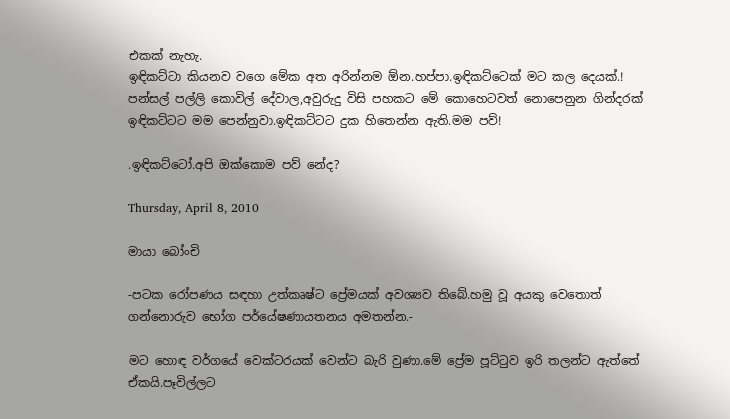එකක් නැහැ.
ඉඳිකට්ටා කියනව වගෙ මේක අත අරින්නම ඕන.හප්පා.ඉඳිකට්ටෙක් මට කල දෙයක්.!
පන්සල් පල්ලි කොවිල් දේවාල,අවුරුදු විසි පහකට මේ කොහෙටවත් නොපෙනුන ගින්දරක් ඉඳිකට්ටට මම පෙන්නුවා.ඉඳිකට්ටට දුක හිතෙන්න ඇති.මම පව්!

.ඉඳිකට්ටෝ.අපි ඔක්කොම පව් නේද?

Thursday, April 8, 2010

මායා බෝංචි

-පටක රෝපණය සඳහා උත්කෘෂ්ට ප්‍රේමයක් අවශ්‍යව තිබේ.හමු වූ අයකු වෙතොත් ගන්නොරුව භෝග පර්යේෂණායතනය අමතන්න.-

මට හොඳ වර්ගයේ වෙක්ටරයක් වෙන්ට බැරි වුණා.මේ ප්‍රේම පූට්ටුව ඉරි තලන්ට ඇත්තේ ඒකයි.පෑවිල්ලට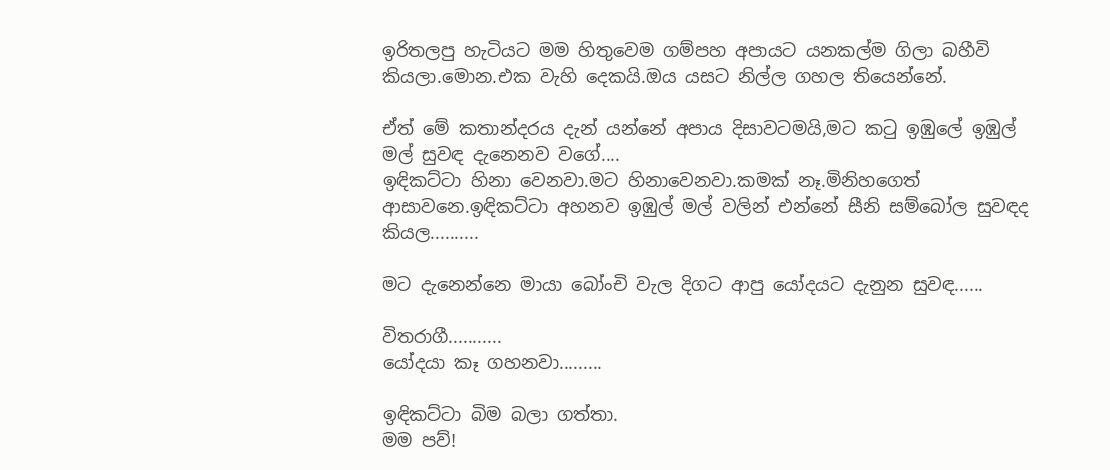ඉරිතලපු හැටියට මම හිතුවෙම ගම්පහ අපායට යනකල්ම ගිලා බහීවි කියලා.මොන.එක වැහි දෙකයි.ඔය යසට නිල්ල ගහල තියෙන්නේ.

ඒත් මේ කතාන්දරය දැන් යන්නේ අපාය දිසාවටමයි,මට කටු ඉඹුලේ ඉඹුල් මල් සුවඳ දැනෙනව වගේ....
ඉඳිකට්ටා හිනා වෙනවා.මට හිනාවෙනවා.කමක් නෑ.මිනිහගෙත් ආසාවනෙ.ඉඳිකට්ටා අහනව ඉඹුල් මල් වලින් එන්නේ සීනි සම්බෝල සුවඳද කියල..........

මට දැනෙන්නෙ මායා බෝංචි වැල දිගට ආපු යෝදයට දැනුන සුවඳ......

විතරාගී...........
යෝදයා කෑ ගහනවා.........

ඉඳිකට්ටා බිම බලා ගත්තා.
මම පව්!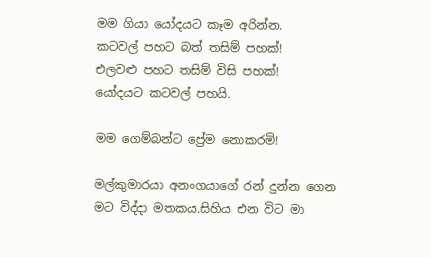මම ගියා යෝදයට කෑම අරින්න.
කටවල් පහට බත් තසිම් පහක්!
එලවළු පහට තසිම් විසි පහක්!
යෝදයට කටවල් පහයි.

මම ගෙම්බන්ට ප්‍රේම නොකරමි!

මල්කුමාරයා අනංගයාගේ රන් දුන්න ගෙන මට විද්දා මතකය.සිහිය එන විට මා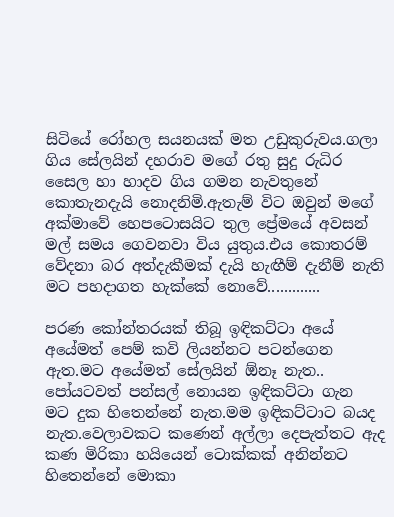සිටියේ රෝහල සයනයක් මත උඩුකුරුවය.ගලා ගිය සේලයින් දහරාව මගේ රතු සුදු රුධිර සෛල හා හාදව ගිය ගමන නැවතුනේ කොතැනදැයි නොදනිමි.ඇතැම් විට ඔවුන් මගේ අක්මාවේ හෙපටොසයිට තුල ප්‍රේමයේ අවසන් මල් සමය ගෙවනවා විය යුතුය.එය කොතරම් වේදනා බර අත්දැකීමක් දැයි හැඟීම් දැනීම් නැති මට පහදාගත හැක්කේ නොවේ.............

පරණ කෝන්තරයක් තිබූ ඉඳිකට්ටා අයේ අයේමත් පෙම් කවි ලියන්නට පටන්ගෙන ඇත.මට අයේමත් සේලයින් ඕනෑ නැත..
පෝයටවත් පන්සල් නොයන ඉඳිකට්ටා ගැන මට දුක හිතෙන්නේ නැත.මම ඉඳිකට්ටාට බයද නැත.වෙලාවකට කණෙන් අල්ලා දෙපැත්තට ඇද කණ මිරිකා හයියෙන් ටොක්කක් අනින්නට හිතෙන්නේ මොකා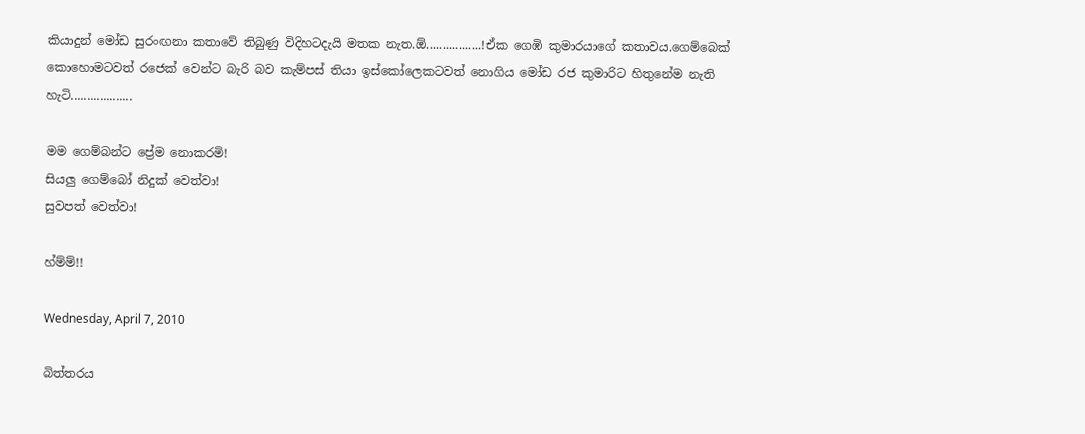කියාදුන් මෝඩ සුරංඟනා කතාවේ තිබුණු විදිහටදැයි මතක නැත.ඕ.................!ඒක ගෙඹි කුමාරයාගේ කතාවය.ගෙම්බෙක් කොහොමටවත් රජෙක් වෙන්ට බැරි බව කැම්පස් තියා ඉස්කෝලෙකටවත් නොගිය මෝඩ රජ කුමාරිට හිතුනේම නැති හැටි...................

මම ගෙම්බන්ට ප්‍රේම නොකරමි!
සියලු ගෙම්බෝ නිදුක් වෙත්වා!
සුවපත් වෙත්වා!

හ්ම්ම්!!

Wednesday, April 7, 2010

බිත්තරය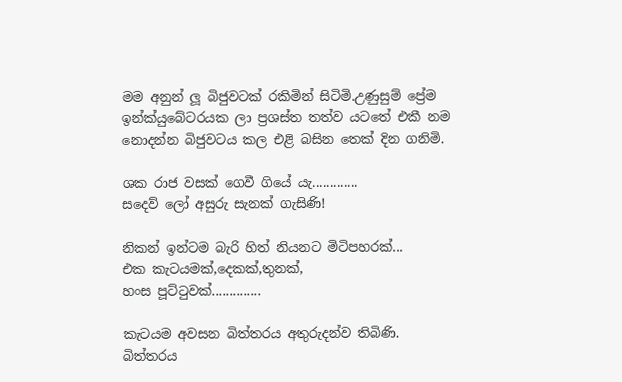මම අනුන් ලූ බිජුවටක් රකිමින් සිටිමි.උණුසුම් ප්‍රේම ඉන්ක්යුබේටරයක ලා ප්‍රශස්ත තත්ව යටතේ එකී නම නොදන්න බිජුවටය කල එළි බසින තෙක් දින ගනිමි.

ශක රාජ වසක් ගෙවී ගියේ යැ.............
සදෙව් ලෝ අසුරු සැනක් ගැසිණි!

නිකන් ඉන්ටම බැරි හිත් නියනට මිටිපහරක්...
එක කැටයමක්,දෙකක්,තුනක්,
හංස පූට්ටුවක්..............

කැටයම අවසන බිත්තරය අතුරුදන්ව තිබිණි.
බිත්තරය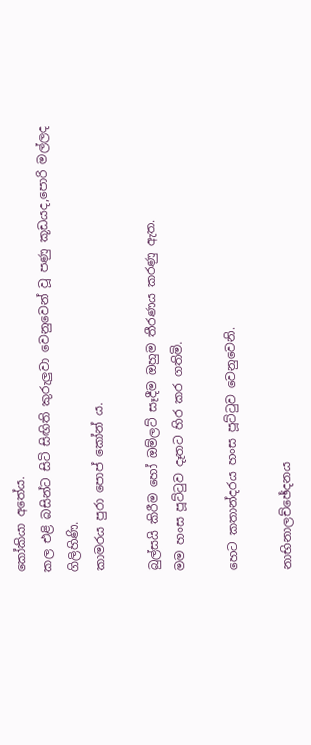කෝකියා අතේය.
කල එළි බසින්ට සිටි සිඟිති කුරුලුවා වෙනුවෙන් වූ පණු කූඩයද,පොරි මල්ලද ගිලිහිණි.
කාමරය පුරා පොප් කෝන් ය.

බුල්සයි කිරීම හෝ ඔම්ලට් සෑදීම ඔහුම තීරණය කරණු ඇත.
මම හංස පූට්ටුව දෑතට හිර කර ගතිමි.

හෙට කතාන්දරය හංස පූට්ටුව වෙනුවෙනි.

නාභිනාලච්ඡේදනය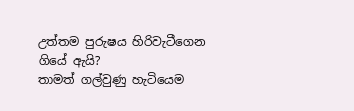උත්තම පුරුෂය හිරිවැටීගෙන ගියේ ඇයි?
තාමත් ගල්වුණු හැටියෙම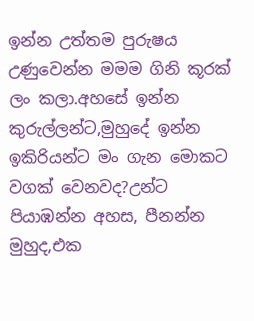ඉන්න උත්තම පුරුෂය උණුවෙන්න මමම ගිනි කූරක් ලං කලා.අහසේ ඉන්න කුරුල්ලන්ට,මුහුදේ ඉන්න ඉකිරියන්ට මං ගැන මොකට වගක් වෙනවද?උන්ට පියාඹන්න අහස, පීනන්න මුහුද,එක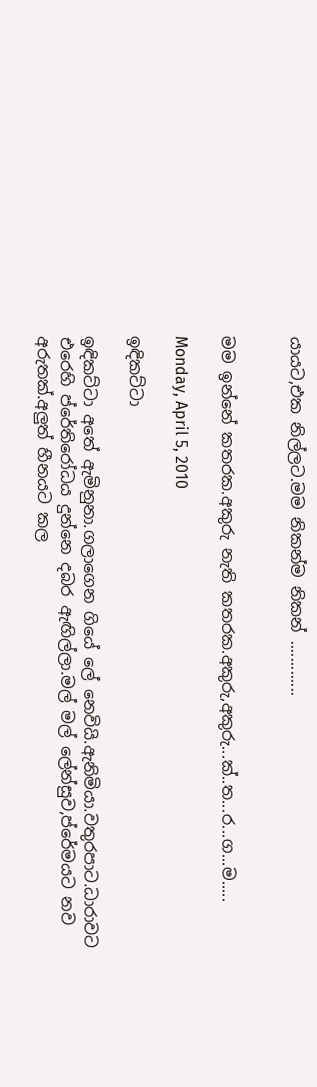යායට,එක නිල්ලට.මම නිකන්ම නිකන් .............


මම ඉන්නේ කතරක.අකුරු නැති කතරක.අකුරු,අකුරු...ක්..ත...ර...ග...ම.....

Monday, April 5, 2010

ඉඳිකට්ටා

ඉඳිකට්ටා අතේ ඇමිනුනා.ගලාගෙන ගියේ ලේ නෙවියි.ඇනිමියා.වතුරපාට.ධාරාවට එරෙහි ප්රේතිරෝධය දුන්නෙ දබර ඇඟිල්ලා.මල් මල් ලේන්සුව,ප්රේමයට නව අරුතක්.අලුත් හීනයට කල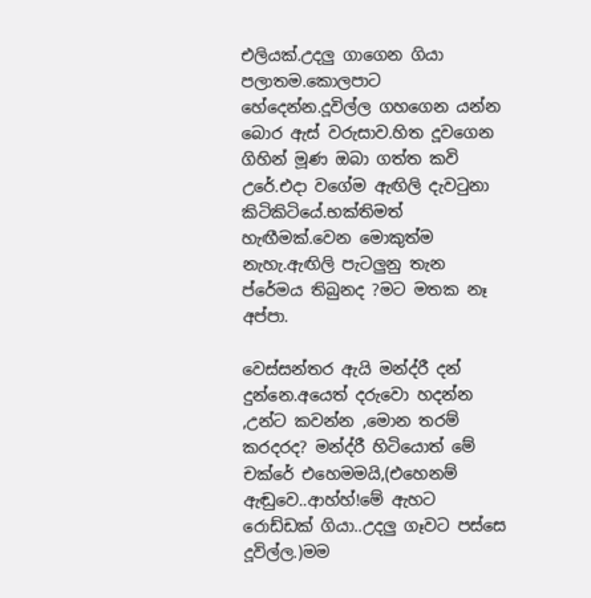එලියක්.උදලු ගාගෙන ගියා පලාතම.කොලපාට හේදෙන්න.දූවිල්ල ගහගෙන යන්න බොර ඇස් වරුසාව.හිත දූවගෙන ගිහින් මූණ ඔබා ගත්ත කවි උරේ.එදා වගේම ඇඟිලි දැවටුනා කිටිකිටියේ.භක්තිමත් හැඟීමක්.වෙන මොකුත්ම නැහැ.ඇඟිලි පැටලුනු තැන ප්රේමය තිබුනද ?මට මතක නෑ අප්පා.

වෙස්සන්තර ඇයි මන්ද්රී දන් දුන්නෙ.අයෙත් දරුවො හදන්න ,උන්ට කවන්න ,මොන තරම් කරදරද? මන්ද්රී හිටියොත් මේ චක්රේ එහෙමමයි,(එහෙනම් ඇඬුවෙ..ආහ්හ්!මේ ඇහට රොඩ්ඩක් ගියා..උදලු ගෑවට පස්සෙ දූවිල්ල.)මම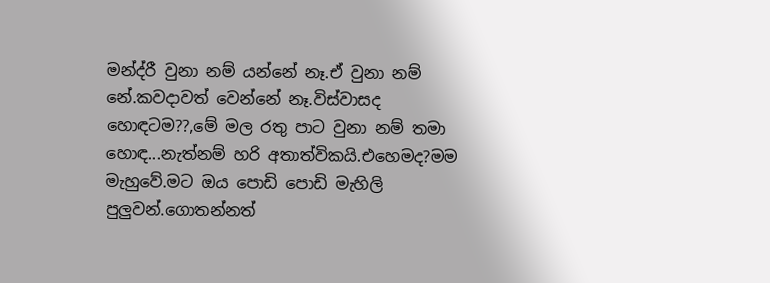මන්ද්රී වුනා නම් යන්නේ නෑ.ඒ වුනා නම් නේ.කවදාවත් වෙන්නේ නෑ.විස්වාසද හොඳටම??,මේ මල රතු පාට වුනා නම් තමා හොඳ...නැත්නම් හරි අතාත්විකයි.එහෙමද?මම මැහුවේ.මට ඔය පොඩි පොඩි මැහිලි පුලුවන්.ගොතන්නත්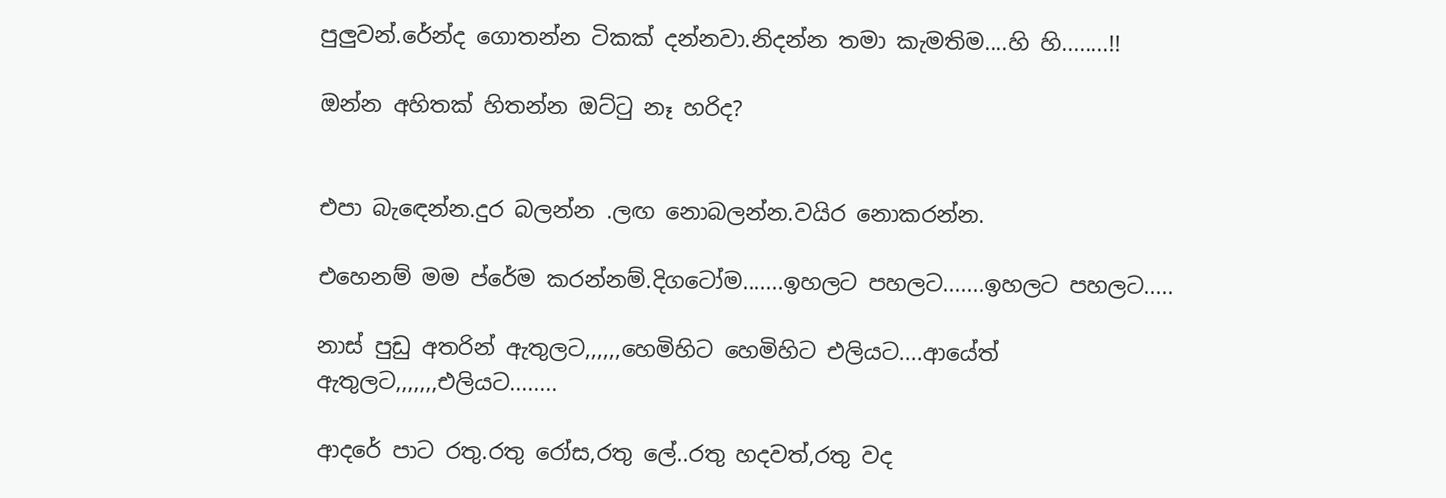පුලුවන්.රේන්ද ගොතන්න ටිකක් දන්නවා.නිදන්න තමා කැමතිම....හි හි........!!

ඔන්න අහිතක් හිතන්න ඔට්ටු නෑ හරිද?


එපා බැඳෙන්න.දුර බලන්න .ලඟ නොබලන්න.වයිර නොකරන්න.

එහෙනම් මම ප්රේම කරන්නම්.දිගටෝම.......ඉහලට පහලට.......ඉහලට පහලට.....

නාස් පුඩු අතරින් ඇතුලට,,,,,,හෙමිහිට හෙමිහිට එලියට....ආයේත් ඇතුලට,,,,,,,එලියට........

ආදරේ පාට රතු.රතු රෝස,රතු ලේ..රතු හදවත්,රතු වද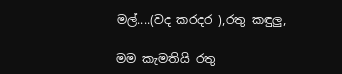මල්....(වද කරදර ),රතු කඳුලු,

මම කැමතියි රතු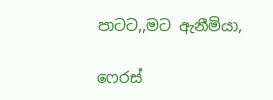පාටට,,මට ඇනීමියා,

ෆෙරස්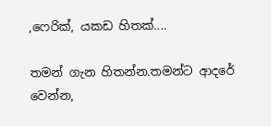,ෆෙරික්, යකඩ හිතක්....

තමන් ගැන හිතන්න.තමන්ට ආදරේ වෙන්න,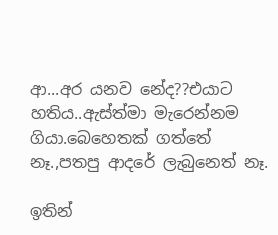ආ...අර යනව නේද??එයාට හතිය..ඇස්ත්මා මැරෙන්නම ගියා.බෙහෙතක් ගත්තේ නෑ.,පතපු ආදරේ ලැබුනෙත් නෑ.

ඉතින්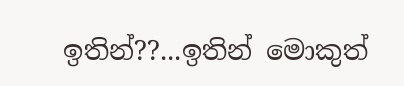ඉතින්??...ඉතින් මොකුත්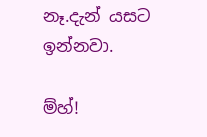නෑ.දැන් යසට ඉන්නවා.

ම්හ්!